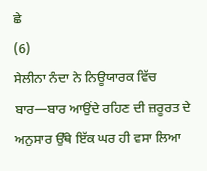ਛੇ
(6)
ਸੇਲੀਨਾ ਨੰਦਾ ਨੇ ਨਿਊਯਾਰਕ ਵਿੱਚ ਬਾਰ—ਬਾਰ ਆਉਂਦੇ ਰਹਿਣ ਦੀ ਜ਼ਰੂਰਤ ਦੇ ਅਨੁਸਾਰ ਉੱਥੇ ਇੱਕ ਘਰ ਹੀ ਵਸਾ ਲਿਆ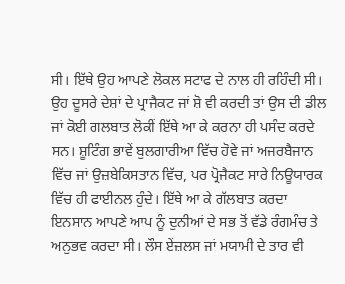ਸੀ। ਇੱਥੇ ਉਹ ਆਪਣੇ ਲੋਕਲ ਸਟਾਫ ਦੇ ਨਾਲ ਹੀ ਰਹਿੰਦੀ ਸੀ। ਉਹ ਦੂਸਰੇ ਦੇਸ਼ਾਂ ਦੇ ਪ੍ਰਾਜੈਕਟ ਜਾਂ ਸ਼ੋ ਵੀ ਕਰਦੀ ਤਾਂ ਉਸ ਦੀ ਡੀਲ ਜਾਂ ਕੋਈ ਗਲਬਾਤ ਲੋਕੀਂ ਇੱਥੇ ਆ ਕੇ ਕਰਨਾ ਹੀ ਪਸੰਦ ਕਰਦੇ ਸਨ। ਸ਼ੂਟਿੰਗ ਭਾਵੇਂ ਬੁਲਗਾਰੀਆ ਵਿੱਚ ਹੋਵੇ ਜਾਂ ਅਜਰਬੈਜਾਨ ਵਿੱਚ ਜਾਂ ਉਜ਼ਬੇਕਿਸਤਾਨ ਵਿੱਚ, ਪਰ ਪ੍ਰੋਜੈਕਟ ਸਾਰੇ ਨਿਊਯਾਰਕ ਵਿੱਚ ਹੀ ਫਾਈਨਲ ਹੁੰਦੇ। ਇੱਥੇ ਆ ਕੇ ਗੱਲਬਾਤ ਕਰਦਾ ਇਨਸਾਨ ਆਪਣੇ ਆਪ ਨੂੰ ਦੁਨੀਆਂ ਦੇ ਸਭ ਤੋਂ ਵੱਡੇ ਰੰਗਮੰਚ ਤੇ ਅਨੁਭਵ ਕਰਦਾ ਸੀ। ਲੌਸ ਏਂਜ਼ਲਸ ਜਾਂ ਮਯਾਮੀ ਦੇ ਤਾਰ ਵੀ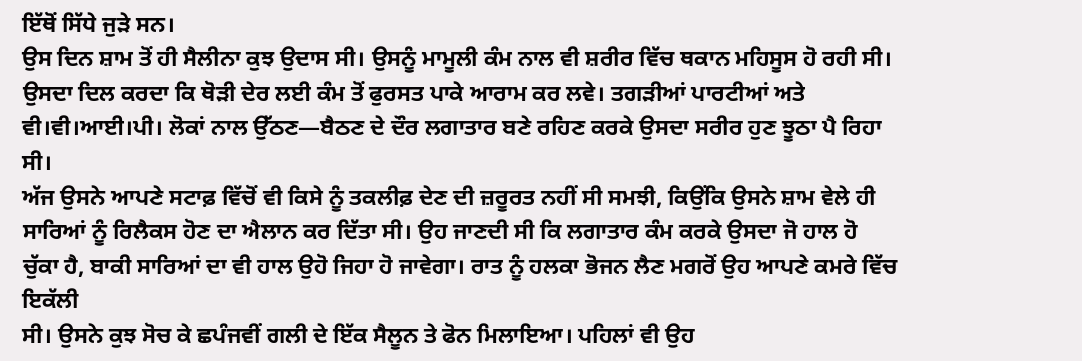ਇੱਥੋਂ ਸਿੱਧੇ ਜੁੜੇ ਸਨ।
ਉਸ ਦਿਨ ਸ਼ਾਮ ਤੋਂ ਹੀ ਸੈਲੀਨਾ ਕੁਝ ਉਦਾਸ ਸੀ। ਉਸਨੂੰ ਮਾਮੂਲੀ ਕੰਮ ਨਾਲ ਵੀ ਸ਼ਰੀਰ ਵਿੱਚ ਥਕਾਨ ਮਹਿਸੂਸ ਹੋ ਰਹੀ ਸੀ। ਉਸਦਾ ਦਿਲ ਕਰਦਾ ਕਿ ਥੋੜੀ ਦੇਰ ਲਈ ਕੰਮ ਤੋਂ ਫੁਰਸਤ ਪਾਕੇ ਆਰਾਮ ਕਰ ਲਵੇ। ਤਗੜੀਆਂ ਪਾਰਟੀਆਂ ਅਤੇ ਵੀ।ਵੀ।ਆਈ।ਪੀ। ਲੋਕਾਂ ਨਾਲ ਉੱਠਣ—ਬੈਠਣ ਦੇ ਦੌਰ ਲਗਾਤਾਰ ਬਣੇ ਰਹਿਣ ਕਰਕੇ ਉਸਦਾ ਸਰੀਰ ਹੁਣ ਝੂਠਾ ਪੈ ਰਿਹਾ ਸੀ।
ਅੱਜ ਉਸਨੇ ਆਪਣੇ ਸਟਾਫ਼ ਵਿੱਚੋਂ ਵੀ ਕਿਸੇ ਨੂੰ ਤਕਲੀਫ਼ ਦੇਣ ਦੀ ਜ਼ਰੂਰਤ ਨਹੀਂ ਸੀ ਸਮਝੀ, ਕਿਉਂਕਿ ਉਸਨੇ ਸ਼ਾਮ ਵੇਲੇ ਹੀ ਸਾਰਿਆਂ ਨੂੰ ਰਿਲੈਕਸ ਹੋਣ ਦਾ ਐਲਾਨ ਕਰ ਦਿੱਤਾ ਸੀ। ਉਹ ਜਾਣਦੀ ਸੀ ਕਿ ਲਗਾਤਾਰ ਕੰਮ ਕਰਕੇ ਉਸਦਾ ਜੋ ਹਾਲ ਹੋ ਚੁੱਕਾ ਹੈ, ਬਾਕੀ ਸਾਰਿਆਂ ਦਾ ਵੀ ਹਾਲ ਉਹੋ ਜਿਹਾ ਹੋ ਜਾਵੇਗਾ। ਰਾਤ ਨੂੰ ਹਲਕਾ ਭੋਜਨ ਲੈਣ ਮਗਰੋਂ ਉਹ ਆਪਣੇ ਕਮਰੇ ਵਿੱਚ ਇਕੱਲੀ
ਸੀ। ਉਸਨੇ ਕੁਝ ਸੋਚ ਕੇ ਛਪੰਜਵੀਂ ਗਲੀ ਦੇ ਇੱਕ ਸੈਲੂਨ ਤੇ ਫੋਨ ਮਿਲਾਇਆ। ਪਹਿਲਾਂ ਵੀ ਉਹ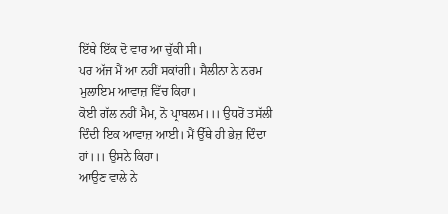ਇੱਥੇ ਇੱਕ ਦੋ ਵਾਰ ਆ ਚੁੱਕੀ ਸੀ।
ਪਰ ਅੱਜ ਮੈਂ ਆ ਨਹੀਂ ਸਕਾਂਗੀ। ਸੈਲੀਨਾ ਨੇ ਨਰਮ ਮੁਲਾਇਮ ਆਵਾਜ਼ ਵਿੱਚ ਕਿਹਾ।
ਕੋਈ ਗੱਲ ਨਹੀਂ ਮੈਮ, ਨੋ ਪ੍ਰਾਬਲਮ।।। ਉਧਰੋਂ ਤਸੱਲੀ ਦਿੰਦੀ ਇਕ ਆਵਾਜ਼ ਆਈ। ਮੈਂ ਉੱਥੇ ਹੀ ਭੇਜ਼ ਦਿੰਦਾ ਹਾਂ।।। ਉਸਨੇ ਕਿਹਾ।
ਆਉਣ ਵਾਲੇ ਨੇ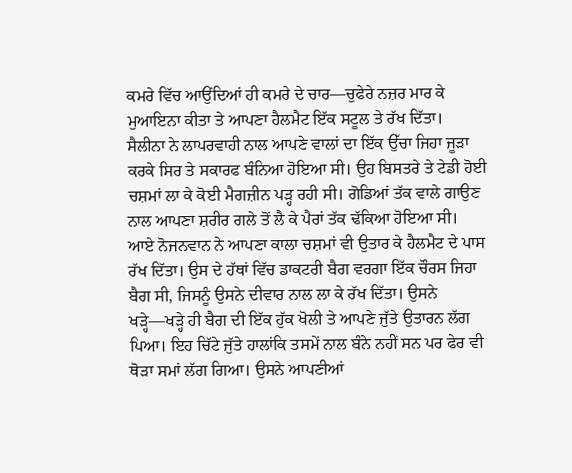ਕਮਰੇ ਵਿੱਚ ਆਉਂਦਿਆਂ ਹੀ ਕਮਰੇ ਦੇ ਚਾਰ—ਚੁਫੇਰੇ ਨਜ਼ਰ ਮਾਰ ਕੇ ਮੁਆਇਨਾ ਕੀਤਾ ਤੇ ਆਪਣਾ ਹੈਲਮੈਟ ਇੱਕ ਸਟੂਲ ਤੇ ਰੱਖ ਦਿੱਤਾ।
ਸੈਲੀਨਾ ਨੇ ਲਾਪਰਵਾਹੀ ਨਾਲ ਆਪਣੇ ਵਾਲਾਂ ਦਾ ਇੱਕ ਉੱਚਾ ਜਿਹਾ ਜੂੜਾ ਕਰਕੇ ਸਿਰ ਤੇ ਸਕਾਰਫ ਬੰਨਿਆ ਹੋਇਆ ਸੀ। ਉਹ ਬਿਸਤਰੇ ਤੇ ਟੇਡੀ ਹੋਈ ਚਸ਼ਮਾਂ ਲਾ ਕੇ ਕੋਈ ਮੈਗਜ਼ੀਨ ਪੜ੍ਹ ਰਹੀ ਸੀ। ਗੋਡਿਆਂ ਤੱਕ ਵਾਲੇ ਗਾਉਣ ਨਾਲ ਆਪਣਾ ਸ਼ਰੀਰ ਗਲੇ ਤੋਂ ਲੈ ਕੇ ਪੈਰਾਂ ਤੱਕ ਢੱਕਿਆ ਹੋਇਆ ਸੀ।
ਆਏ ਨੋਜਨਵਾਨ ਨੇ ਆਪਣਾ ਕਾਲਾ ਚਸ਼ਮਾਂ ਵੀ ਉਤਾਰ ਕੇ ਹੈਲਮੈਟ ਦੇ ਪਾਸ ਰੱਖ ਦਿੱਤਾ। ਉਸ ਦੇ ਹੱਥਾਂ ਵਿੱਚ ਡਾਕਟਰੀ ਬੈਗ ਵਰਗਾ ਇੱਕ ਚੌਰਸ ਜਿਹਾ ਬੈਗ ਸੀ, ਜਿਸਨੂੰ ਉਸਨੇ ਦੀਵਾਰ ਨਾਲ ਲਾ ਕੇ ਰੱਖ ਦਿੱਤਾ। ਉਸਨੇ ਖੜ੍ਹੇ—ਖੜ੍ਹੇ ਹੀ ਬੈਗ ਦੀ ਇੱਕ ਹੁੱਕ ਖੋਲੀ ਤੇ ਆਪਣੇ ਜੁੱਤੇ ਉਤਾਰਨ ਲੱਗ ਪਿਆ। ਇਹ ਚਿੱਟੇ ਜੁੱਤੇ ਹਾਲਾਂਕਿ ਤਸਮੇਂ ਨਾਲ ਬੰਨੇ ਨਹੀਂ ਸਨ ਪਰ ਫੇਰ ਵੀ ਥੋੜਾ ਸਮਾਂ ਲੱਗ ਗਿਆ। ਉਸਨੇ ਆਪਣੀਆਂ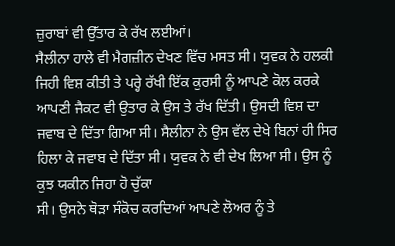ਜ਼ੁਰਾਬਾਂ ਵੀ ਉੱਤਾਰ ਕੇ ਰੱਖ ਲਈਆਂ।
ਸੈਲੀਨਾ ਹਾਲੇ ਵੀ ਮੈਗਜ਼ੀਨ ਦੇਖਣ ਵਿੱਚ ਮਸਤ ਸੀ। ਯੁਵਕ ਨੇ ਹਲਕੀ ਜਿਹੀ ਵਿਸ਼ ਕੀਤੀ ਤੇ ਪਰ੍ਹੇ ਰੱਖੀ ਇੱਕ ਕੁਰਸੀ ਨੂੰ ਆਪਣੇ ਕੋਲ ਕਰਕੇ ਆਪਣੀ ਜੈਕਟ ਵੀ ਉਤਾਰ ਕੇ ਉਸ ਤੇ ਰੱਖ ਦਿੱਤੀ। ਉਸਦੀ ਵਿਸ਼ ਦਾ ਜਵਾਬ ਦੇ ਦਿੱਤਾ ਗਿਆ ਸੀ। ਸੈਲੀਨਾ ਨੇ ਉਸ ਵੱਲ ਦੇਖੇ ਬਿਨਾਂ ਹੀ ਸਿਰ ਹਿਲਾ ਕੇ ਜਵਾਬ ਦੇ ਦਿੱਤਾ ਸੀ। ਯੁਵਕ ਨੇ ਵੀ ਦੇਖ ਲਿਆ ਸੀ। ਉਸ ਨੂੰ ਕੁਝ ਯਕੀਨ ਜਿਹਾ ਹੋ ਚੁੱਕਾ
ਸੀ। ਉਸਨੇ ਥੋੜਾ ਸੰਕੋਚ ਕਰਦਿਆਂ ਆਪਣੇ ਲੋਅਰ ਨੂੰ ਤੇ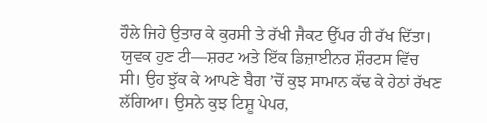ਹੌਲੇ ਜਿਹੇ ਉਤਾਰ ਕੇ ਕੁਰਸੀ ਤੇ ਰੱਖੀ ਜੈਕਟ ਉੱਪਰ ਹੀ ਰੱਖ ਦਿੱਤਾ।
ਯੁਵਕ ਹੁਣ ਟੀ—ਸ਼ਰਟ ਅਤੇ ਇੱਕ ਡਿਜ਼ਾਈਨਰ ਸ਼ੌਰਟਸ ਵਿੱਚ ਸੀ। ਉਹ ਝੁੱਕ ਕੇ ਆਪਣੇ ਬੈਗ ’ਚੋਂ ਕੁਝ ਸਾਮਾਨ ਕੱਢ ਕੇ ਹੇਠਾਂ ਰੱਖਣ ਲੱਗਿਆ। ਉਸਨੇ ਕੁਝ ਟਿਸ਼ੂ ਪੇਪਰ,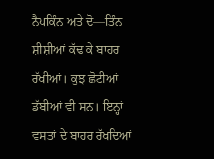ਨੈਪਕਿੰਨ ਅਤੇ ਦੋ—ਤਿੰਨ ਸ਼ੀਸ਼ੀਆਂ ਕੱਢ ਕੇ ਬਾਹਰ ਰੱਖੀਆਂ। ਕੁਝ ਛੋਟੀਆਂ ਡੱਬੀਆਂ ਵੀ ਸਨ। ਇਨ੍ਹਾਂ ਵਸਤਾਂ ਦੇ ਬਾਹਰ ਰੱਖਦਿਆਂ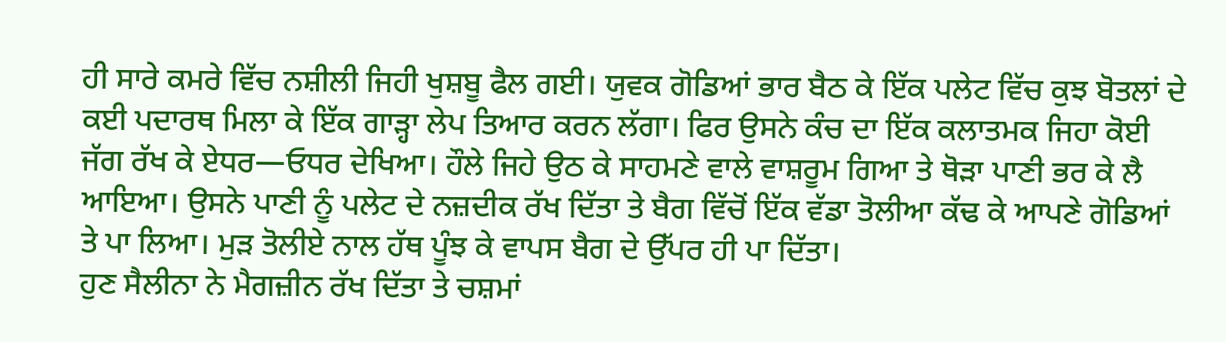ਹੀ ਸਾਰੇ ਕਮਰੇ ਵਿੱਚ ਨਸ਼ੀਲੀ ਜਿਹੀ ਖੁਸ਼ਬੂ ਫੈਲ ਗਈ। ਯੁਵਕ ਗੋਡਿਆਂ ਭਾਰ ਬੈਠ ਕੇ ਇੱਕ ਪਲੇਟ ਵਿੱਚ ਕੁਝ ਬੋਤਲਾਂ ਦੇ ਕਈ ਪਦਾਰਥ ਮਿਲਾ ਕੇ ਇੱਕ ਗਾੜ੍ਹਾ ਲੇਪ ਤਿਆਰ ਕਰਨ ਲੱਗਾ। ਫਿਰ ਉਸਨੇ ਕੰਚ ਦਾ ਇੱਕ ਕਲਾਤਮਕ ਜਿਹਾ ਕੋਈ ਜੱਗ ਰੱਖ ਕੇ ਏਧਰ—ਓਧਰ ਦੇਖਿਆ। ਹੌਲੇ ਜਿਹੇ ਉਠ ਕੇ ਸਾਹਮਣੇ ਵਾਲੇ ਵਾਸ਼ਰੂਮ ਗਿਆ ਤੇ ਥੋੜਾ ਪਾਣੀ ਭਰ ਕੇ ਲੈ ਆਇਆ। ਉਸਨੇ ਪਾਣੀ ਨੂੰ ਪਲੇਟ ਦੇ ਨਜ਼ਦੀਕ ਰੱਖ ਦਿੱਤਾ ਤੇ ਬੈਗ ਵਿੱਚੋਂ ਇੱਕ ਵੱਡਾ ਤੋਲੀਆ ਕੱਢ ਕੇ ਆਪਣੇ ਗੋਡਿਆਂ ਤੇ ਪਾ ਲਿਆ। ਮੁੜ ਤੋਲੀਏ ਨਾਲ ਹੱਥ ਪੂੰਝ ਕੇ ਵਾਪਸ ਬੈਗ ਦੇ ਉੱਪਰ ਹੀ ਪਾ ਦਿੱਤਾ।
ਹੁਣ ਸੈਲੀਨਾ ਨੇ ਮੈਗਜ਼ੀਨ ਰੱਖ ਦਿੱਤਾ ਤੇ ਚਸ਼ਮਾਂ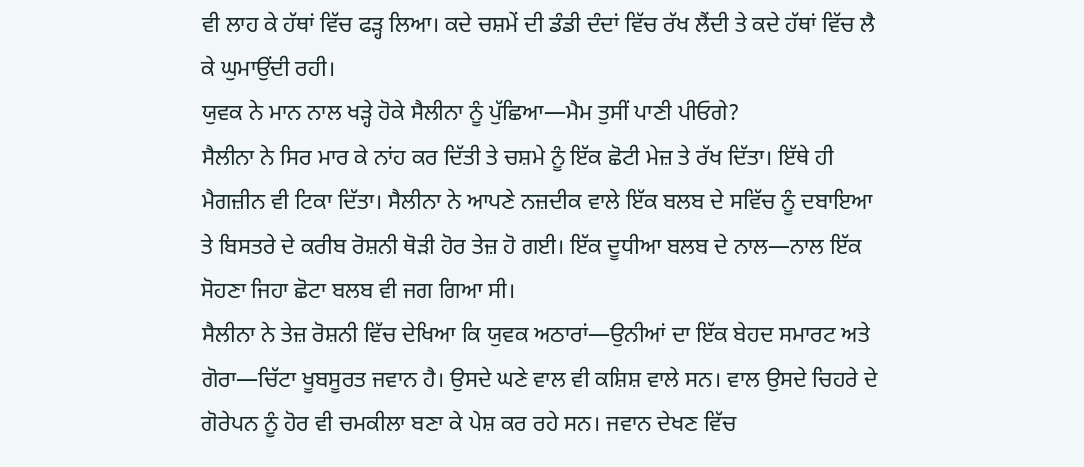ਵੀ ਲਾਹ ਕੇ ਹੱਥਾਂ ਵਿੱਚ ਫੜ੍ਹ ਲਿਆ। ਕਦੇ ਚਸ਼ਮੇਂ ਦੀ ਡੰਡੀ ਦੰਦਾਂ ਵਿੱਚ ਰੱਖ ਲੈਂਦੀ ਤੇ ਕਦੇ ਹੱਥਾਂ ਵਿੱਚ ਲੈ ਕੇ ਘੁਮਾਉਂਦੀ ਰਹੀ।
ਯੁਵਕ ਨੇ ਮਾਨ ਨਾਲ ਖੜ੍ਹੇ ਹੋਕੇ ਸੈਲੀਨਾ ਨੂੰ ਪੁੱਛਿਆ—ਮੈਮ ਤੁਸੀਂ ਪਾਣੀ ਪੀਓਗੇ?
ਸੈਲੀਨਾ ਨੇ ਸਿਰ ਮਾਰ ਕੇ ਨਾਂਹ ਕਰ ਦਿੱਤੀ ਤੇ ਚਸ਼ਮੇ ਨੂੰ ਇੱਕ ਛੋਟੀ ਮੇਜ਼ ਤੇ ਰੱਖ ਦਿੱਤਾ। ਇੱਥੇ ਹੀ ਮੈਗਜ਼ੀਨ ਵੀ ਟਿਕਾ ਦਿੱਤਾ। ਸੈਲੀਨਾ ਨੇ ਆਪਣੇ ਨਜ਼ਦੀਕ ਵਾਲੇ ਇੱਕ ਬਲਬ ਦੇ ਸਵਿੱਚ ਨੂੰ ਦਬਾਇਆ ਤੇ ਬਿਸਤਰੇ ਦੇ ਕਰੀਬ ਰੋਸ਼ਨੀ ਥੋੜੀ ਹੋਰ ਤੇਜ਼ ਹੋ ਗਈ। ਇੱਕ ਦੂਧੀਆ ਬਲਬ ਦੇ ਨਾਲ—ਨਾਲ ਇੱਕ ਸੋਹਣਾ ਜਿਹਾ ਛੋਟਾ ਬਲਬ ਵੀ ਜਗ ਗਿਆ ਸੀ।
ਸੈਲੀਨਾ ਨੇ ਤੇਜ਼ ਰੋਸ਼ਨੀ ਵਿੱਚ ਦੇਖਿਆ ਕਿ ਯੁਵਕ ਅਠਾਰਾਂ—ਉਨੀਆਂ ਦਾ ਇੱਕ ਬੇਹਦ ਸਮਾਰਟ ਅਤੇ ਗੋਰਾ—ਚਿੱਟਾ ਖੂਬਸੂਰਤ ਜਵਾਨ ਹੈ। ਉਸਦੇ ਘਣੇ ਵਾਲ ਵੀ ਕਸ਼ਿਸ਼ ਵਾਲੇ ਸਨ। ਵਾਲ ਉਸਦੇ ਚਿਹਰੇ ਦੇ ਗੋਰੇਪਨ ਨੂੰ ਹੋਰ ਵੀ ਚਮਕੀਲਾ ਬਣਾ ਕੇ ਪੇਸ਼ ਕਰ ਰਹੇ ਸਨ। ਜਵਾਨ ਦੇਖਣ ਵਿੱਚ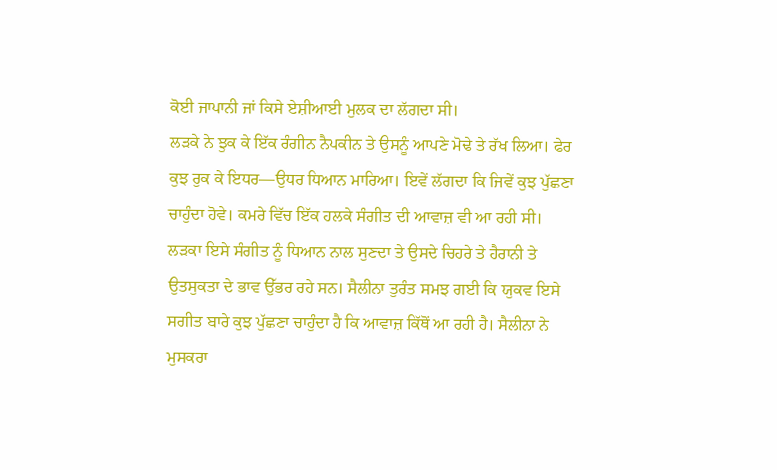ਕੋਈ ਜਾਪਾਨੀ ਜਾਂ ਕਿਸੇ ਏਸ਼ੀਆਈ ਮੁਲਕ ਦਾ ਲੱਗਦਾ ਸੀ।
ਲੜਕੇ ਨੇ ਝੁਕ ਕੇ ਇੱਕ ਰੰਗੀਨ ਨੈਪਕੀਨ ਤੇ ਉਸਨੂੰ ਆਪਣੇ ਮੋਢੇ ਤੇ ਰੱਖ ਲਿਆ। ਫੇਰ ਕੁਝ ਰੁਕ ਕੇ ਇਧਰ—ਉਧਰ ਧਿਆਨ ਮਾਰਿਆ। ਇਵੇਂ ਲੱਗਦਾ ਕਿ ਜਿਵੇਂ ਕੁਝ ਪੁੱਛਣਾ ਚਾਹੁੰਦਾ ਹੋਵੇ। ਕਮਰੇ ਵਿੱਚ ਇੱਕ ਹਲਕੇ ਸੰਗੀਤ ਦੀ ਆਵਾਜ਼ ਵੀ ਆ ਰਹੀ ਸੀ। ਲੜਕਾ ਇਸੇ ਸੰਗੀਤ ਨੂੰ ਧਿਆਨ ਨਾਲ ਸੁਣਦਾ ਤੇ ਉਸਦੇ ਚਿਹਰੇ ਤੇ ਹੈਰਾਨੀ ਤੇ ਉਤਸੁਕਤਾ ਦੇ ਭਾਵ ਉੱਭਰ ਰਹੇ ਸਨ। ਸੈਲੀਨਾ ਤੁਰੰਤ ਸਮਝ ਗਈ ਕਿ ਯੁਕਵ ਇਸੇ ਸਗੀਤ ਬਾਰੇ ਕੁਝ ਪੁੱਛਣਾ ਚਾਹੁੰਦਾ ਹੈ ਕਿ ਆਵਾਜ਼ ਕਿੱਥੋਂ ਆ ਰਹੀ ਹੈ। ਸੈਲੀਨਾ ਨੇ ਮੁਸਕਰਾ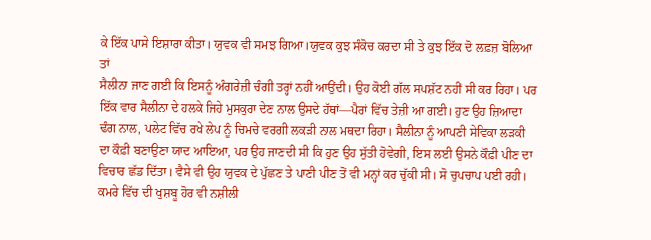ਕੇ ਇੱਕ ਪਾਸੇ ਇਸ਼ਾਰਾ ਕੀਤਾ। ਯੁਵਕ ਵੀ ਸਮਝ ਗਿਆ।ਯੁਵਕ ਕੁਝ ਸੰਕੋਚ ਕਰਦਾ ਸੀ ਤੇ ਕੁਝ ਇੱਕ ਦੋ ਲਫ਼ਜ਼ ਬੋਲਿਆ ਤਾਂ
ਸੈਲੀਨਾ ਜਾਣ ਗਈ ਕਿ ਇਸਨੂੰ ਅੰਗਰੇਜ਼ੀ ਚੰਗੀ ਤਰ੍ਹਾਂ ਨਹੀਂ ਆਉਂਦੀ। ਉਹ ਕੋਈ ਗੱਲ ਸਪਸ਼ੱਟ ਨਹੀਂ ਸੀ ਕਰ ਰਿਹਾ। ਪਰ ਇੱਕ ਵਾਰ ਸੈਲੀਨਾ ਦੇ ਹਲਕੇ ਜਿਹੇ ਮੁਸਕੁਰਾ ਦੇਣ ਨਾਲ ਉਸਦੇ ਹੱਥਾਂ—ਪੈਰਾਂ ਵਿੱਚ ਤੇਜ਼ੀ ਆ ਗਈ। ਹੁਣ ਉਹ ਜ਼ਿਆਦਾ ਢੰਗ ਨਾਲ, ਪਲੇਟ ਵਿੱਚ ਰਖੇ ਲੇਪ ਨੂੰ ਚਿਮਚੇ ਵਰਗੀ ਲਕੜੀ ਨਾਲ ਮਥਦਾ ਰਿਹਾ। ਸੈਲੀਨਾ ਨੂੰ ਆਪਣੀ ਸੇਵਿਕਾ ਲੜਕੀ ਦਾ ਕੌਫ਼ੀ ਬਣਾਉਣਾ ਯਾਦ ਆਇਆ, ਪਰ ਉਹ ਜਾਣਦੀ ਸੀ ਕਿ ਹੁਣ ਉਹ ਸੁੱਤੀ ਹੋਵੇਗੀ, ਇਸ ਲਈ ਉਸਨੇ ਕੌਫ਼ੀ ਪੀਣ ਦਾ ਵਿਚਾਰ ਛੱਡ ਦਿੱਤਾ। ਵੈਸੇ ਵੀ ਉਹ ਯੁਵਕ ਦੇ ਪੁੱਛਣ ਤੇ ਪਾਣੀ ਪੀਣ ਤੋਂ ਵੀ ਮਨ੍ਹਾਂ ਕਰ ਚੁੱਕੀ ਸੀ। ਸੋ ਚੁਪਚਾਪ ਪਈ ਰਹੀ। ਕਮਰੇ ਵਿੱਚ ਦੀ ਖੁਸ਼ਬੂ ਹੋਰ ਵੀ ਨਸ਼ੀਲੀ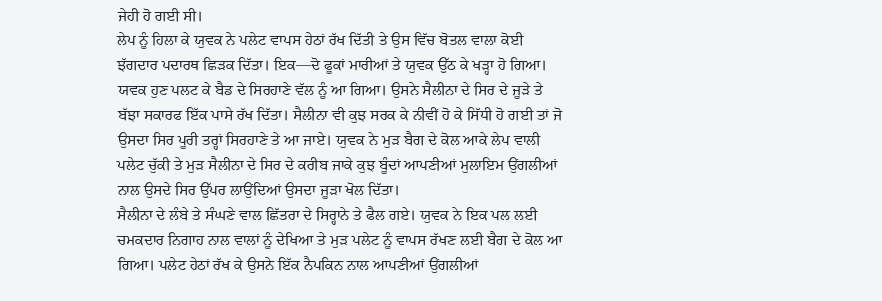ਜੇਹੀ ਹੋ ਗਈ ਸੀ।
ਲੇਪ ਨੂੰ ਹਿਲਾ ਕੇ ਯੁਵਕ ਨੇ ਪਲੇਟ ਵਾਪਸ ਹੇਠਾਂ ਰੱਖ ਦਿੱਤੀ ਤੇ ਉਸ ਵਿੱਚ ਬੋਤਲ ਵਾਲਾ ਕੋਈ ਝੱਗਦਾਰ ਪਦਾਰਥ ਛਿੜਕ ਦਿੱਤਾ। ਇਕ—ਦੋ ਫੂਕਾਂ ਮਾਰੀਆਂ ਤੇ ਯੁਵਕ ਉੱਠ ਕੇ ਖੜ੍ਹਾ ਹੋ ਗਿਆ।
ਯਵਕ ਹੁਣ ਪਲਟ ਕੇ ਬੈਡ ਦੇ ਸਿਰਹਾਣੇ ਵੱਲ ਨੂੰ ਆ ਗਿਆ। ਉਸਨੇ ਸੈਲੀਨਾ ਦੇ ਸਿਰ ਦੇ ਜੂੜੇ ਤੇ ਬੱਝਾ ਸਕਾਰਫ ਇੱਕ ਪਾਸੇ ਰੱਖ ਦਿੱਤਾ। ਸੈਲੀਨਾ ਵੀ ਕੁਝ ਸਰਕ ਕੇ ਨੀਵੀਂ ਹੋ ਕੇ ਸਿੱਧੀ ਹੋ ਗਈ ਤਾਂ ਜੋ ਉਸਦਾ ਸਿਰ ਪੂਰੀ ਤਰ੍ਹਾਂ ਸਿਰਹਾਣੇ ਤੇ ਆ ਜਾਏ। ਯੁਵਕ ਨੇ ਮੁੜ ਬੈਗ ਦੇ ਕੋਲ ਆਕੇ ਲੇਪ ਵਾਲੀ ਪਲੇਟ ਚੁੱਕੀ ਤੇ ਮੁੜ ਸੈਲੀਨਾ ਦੇ ਸਿਰ ਦੇ ਕਰੀਬ ਜਾਕੇ ਕੁਝ ਬੂੰਦਾਂ ਆਪਣੀਆਂ ਮੁਲਾਇਮ ਉਂਗਲੀਆਂ ਨਾਲ ਉਸਦੇ ਸਿਰ ਉੱਪਰ ਲਾਉਂਦਿਆਂ ਉਸਦਾ ਜੂੜਾ ਖੋਲ ਦਿੱਤਾ।
ਸੈਲੀਨਾ ਦੇ ਲੰਬੇ ਤੇ ਸੰਘਣੇ ਵਾਲ ਛਿੱਤਰਾ ਦੇ ਸਿਰ੍ਹਾਨੇ ਤੇ ਫੈਲ ਗਏ। ਯੁਵਕ ਨੇ ਇਕ ਪਲ ਲਈ ਚਮਕਦਾਰ ਨਿਗਾਹ ਨਾਲ ਵਾਲਾਂ ਨੂੰ ਦੇਖਿਆ ਤੇ ਮੁੜ ਪਲੇਟ ਨੂੰ ਵਾਪਸ ਰੱਖਣ ਲਈ ਬੈਗ ਦੇ ਕੋਲ ਆ ਗਿਆ। ਪਲੇਟ ਹੇਠਾਂ ਰੱਖ ਕੇ ਉਸਨੇ ਇੱਕ ਨੈਪਕਿਨ ਨਾਲ ਆਪਣੀਆਂ ਉਂਗਲੀਆਂ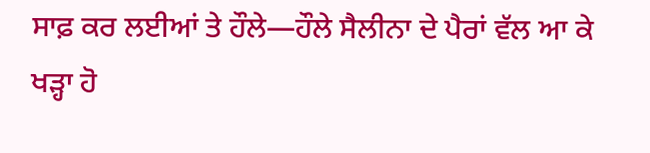ਸਾਫ਼ ਕਰ ਲਈਆਂ ਤੇ ਹੌਲੇ—ਹੌਲੇ ਸੈਲੀਨਾ ਦੇ ਪੈਰਾਂ ਵੱਲ ਆ ਕੇ ਖੜ੍ਹਾ ਹੋ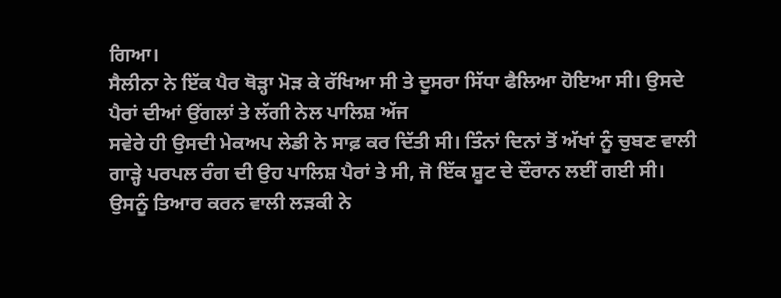ਗਿਆ।
ਸੈਲੀਨਾ ਨੇ ਇੱਕ ਪੈਰ ਥੋੜ੍ਹਾ ਮੋੜ ਕੇ ਰੱਖਿਆ ਸੀ ਤੇ ਦੂਸਰਾ ਸਿੱਧਾ ਫੈਲਿਆ ਹੋਇਆ ਸੀ। ਉਸਦੇ ਪੈਰਾਂ ਦੀਆਂ ਉਂਗਲਾਂ ਤੇ ਲੱਗੀ ਨੇਲ ਪਾਲਿਸ਼ ਅੱਜ
ਸਵੇਰੇ ਹੀ ਉਸਦੀ ਮੇਕਅਪ ਲੇਡੀ ਨੇ ਸਾਫ਼ ਕਰ ਦਿੱਤੀ ਸੀ। ਤਿੰਨਾਂ ਦਿਨਾਂ ਤੋਂ ਅੱਖਾਂ ਨੂੰ ਚੁਬਣ ਵਾਲੀ ਗਾੜ੍ਹੇ ਪਰਪਲ ਰੰਗ ਦੀ ਉਹ ਪਾਲਿਸ਼ ਪੈਰਾਂ ਤੇ ਸੀ, ਜੋ ਇੱਕ ਸ਼ੂਟ ਦੇ ਦੌਰਾਨ ਲਈਂ ਗਈ ਸੀ। ਉਸਨੂੰ ਤਿਆਰ ਕਰਨ ਵਾਲੀ ਲੜਕੀ ਨੇ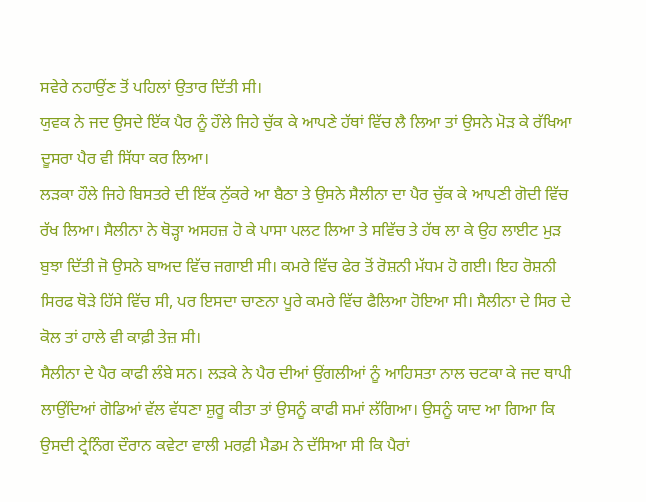ਸਵੇਰੇ ਨਹਾਉਂਣ ਤੋਂ ਪਹਿਲਾਂ ਉਤਾਰ ਦਿੱਤੀ ਸੀ।
ਯੁਵਕ ਨੇ ਜਦ ਉਸਦੇ ਇੱਕ ਪੈਰ ਨੂੰ ਹੌਲੇ ਜਿਹੇ ਚੁੱਕ ਕੇ ਆਪਣੇ ਹੱਥਾਂ ਵਿੱਚ ਲੈ ਲਿਆ ਤਾਂ ਉਸਨੇ ਮੋੜ ਕੇ ਰੱਖਿਆ ਦੂਸਰਾ ਪੈਰ ਵੀ ਸਿੱਧਾ ਕਰ ਲਿਆ।
ਲੜਕਾ ਹੌਲੇ ਜਿਹੇ ਬਿਸਤਰੇ ਦੀ ਇੱਕ ਨੁੱਕਰੇ ਆ ਬੈਠਾ ਤੇ ਉਸਨੇ ਸੈਲੀਨਾ ਦਾ ਪੈਰ ਚੁੱਕ ਕੇ ਆਪਣੀ ਗੋਦੀ ਵਿੱਚ ਰੱਖ ਲਿਆ। ਸੈਲੀਨਾ ਨੇ ਥੋੜ੍ਹਾ ਅਸਹਜ਼ ਹੋ ਕੇ ਪਾਸਾ ਪਲਟ ਲਿਆ ਤੇ ਸਵਿੱਚ ਤੇ ਹੱਥ ਲਾ ਕੇ ਉਹ ਲਾਈਟ ਮੁੜ ਬੁਝਾ ਦਿੱਤੀ ਜੋ ਉਸਨੇ ਬਾਅਦ ਵਿੱਚ ਜਗਾਈ ਸੀ। ਕਮਰੇ ਵਿੱਚ ਫੇਰ ਤੋਂ ਰੋਸ਼ਨੀ ਮੱਧਮ ਹੋ ਗਈ। ਇਹ ਰੋਸ਼ਨੀ ਸਿਰਫ ਥੋੜੇ ਹਿੱਸੇ ਵਿੱਚ ਸੀ, ਪਰ ਇਸਦਾ ਚਾਣਨਾ ਪੂਰੇ ਕਮਰੇ ਵਿੱਚ ਫੈਲਿਆ ਹੋਇਆ ਸੀ। ਸੈਲੀਨਾ ਦੇ ਸਿਰ ਦੇ ਕੋਲ ਤਾਂ ਹਾਲੇ ਵੀ ਕਾਫ਼ੀ ਤੇਜ਼ ਸੀ।
ਸੈਲੀਨਾ ਦੇ ਪੈਰ ਕਾਫੀ ਲੰਬੇ ਸਨ। ਲੜਕੇ ਨੇ ਪੈਰ ਦੀਆਂ ਉਂਗਲੀਆਂ ਨੂੰ ਆਹਿਸਤਾ ਨਾਲ ਚਟਕਾ ਕੇ ਜਦ ਥਾਪੀ ਲਾਉਂਦਿਆਂ ਗੋਡਿਆਂ ਵੱਲ ਵੱਧਣਾ ਸ਼ੁਰੂ ਕੀਤਾ ਤਾਂ ਉਸਨੂੰ ਕਾਫੀ ਸਮਾਂ ਲੱਗਿਆ। ਉਸਨੂੰ ਯਾਦ ਆ ਗਿਆ ਕਿ ਉਸਦੀ ਟ੍ਰੇਨਿੰਗ ਦੌਰਾਨ ਕਵੇਟਾ ਵਾਲੀ ਮਰਫ਼ੀ ਮੈਡਮ ਨੇ ਦੱਸਿਆ ਸੀ ਕਿ ਪੈਰਾਂ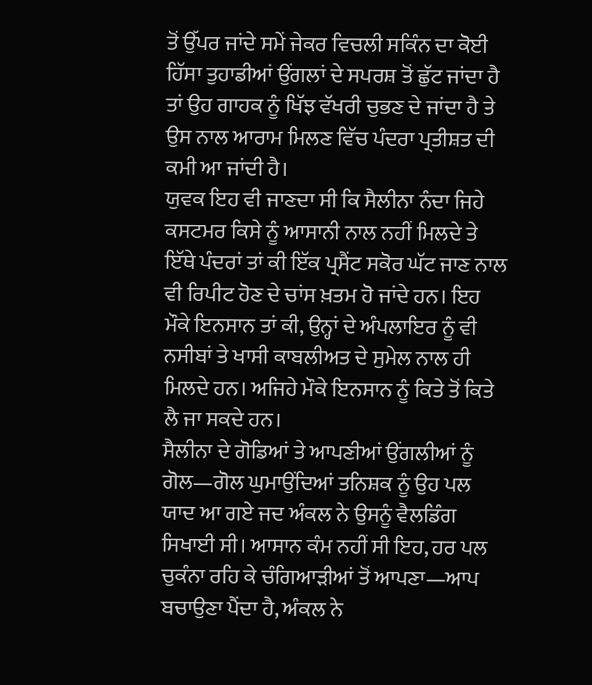ਤੋਂ ਉੱਪਰ ਜਾਂਦੇ ਸਮੇਂ ਜੇਕਰ ਵਿਚਲੀ ਸਕਿੰਨ ਦਾ ਕੋਈ ਹਿੱਸਾ ਤੁਹਾਡੀਆਂ ਉਂਗਲਾਂ ਦੇ ਸਪਰਸ਼ ਤੋਂ ਛੁੱਟ ਜਾਂਦਾ ਹੈ ਤਾਂ ਉਹ ਗਾਹਕ ਨੂੰ ਖਿੱਝ ਵੱਖਰੀ ਚੁਭਣ ਦੇ ਜਾਂਦਾ ਹੈ ਤੇ ਉਸ ਨਾਲ ਆਰਾਮ ਮਿਲਣ ਵਿੱਚ ਪੰਦਰਾ ਪ੍ਰਤੀਸ਼ਤ ਦੀ ਕਮੀ ਆ ਜਾਂਦੀ ਹੈ।
ਯੁਵਕ ਇਹ ਵੀ ਜਾਣਦਾ ਸੀ ਕਿ ਸੈਲੀਨਾ ਨੰਦਾ ਜਿਹੇ ਕਸਟਮਰ ਕਿਸੇ ਨੂੰ ਆਸਾਨੀ ਨਾਲ ਨਹੀਂ ਮਿਲਦੇ ਤੇ ਇੱਥੇ ਪੰਦਰਾਂ ਤਾਂ ਕੀ ਇੱਕ ਪ੍ਰਸੈਂਟ ਸਕੋਰ ਘੱਟ ਜਾਣ ਨਾਲ ਵੀ ਰਿਪੀਟ ਹੋਣ ਦੇ ਚਾਂਸ ਖ਼ਤਮ ਹੋ ਜਾਂਦੇ ਹਨ। ਇਹ ਮੌਕੇ ਇਨਸਾਨ ਤਾਂ ਕੀ, ਉਨ੍ਹਾਂ ਦੇ ਅੰਪਲਾਇਰ ਨੂੰ ਵੀ ਨਸੀਬਾਂ ਤੇ ਖਾਸੀ ਕਾਬਲੀਅਤ ਦੇ ਸੁਮੇਲ ਨਾਲ ਹੀ ਮਿਲਦੇ ਹਨ। ਅਜਿਹੇ ਮੌਕੇ ਇਨਸਾਨ ਨੂੰ ਕਿਤੇ ਤੋਂ ਕਿਤੇ ਲੈ ਜਾ ਸਕਦੇ ਹਨ।
ਸੈਲੀਨਾ ਦੇ ਗੋਡਿਆਂ ਤੇ ਆਪਣੀਆਂ ਉਂਗਲੀਆਂ ਨੂੰ ਗੋਲ—ਗੋਲ ਘੁਮਾਉਂਦਿਆਂ ਤਨਿਸ਼ਕ ਨੂੰ ਉਹ ਪਲ ਯਾਦ ਆ ਗਏ ਜਦ ਅੰਕਲ ਨੇ ਉਸਨੂੰ ਵੈਲਡਿੰਗ ਸਿਖਾਈ ਸੀ। ਆਸਾਨ ਕੰਮ ਨਹੀਂ ਸੀ ਇਹ, ਹਰ ਪਲ ਚੁਕੰਨਾ ਰਹਿ ਕੇ ਚੰਗਿਆੜੀਆਂ ਤੋਂ ਆਪਣਾ—ਆਪ ਬਚਾਉਣਾ ਪੈਂਦਾ ਹੈ, ਅੰਕਲ ਨੇ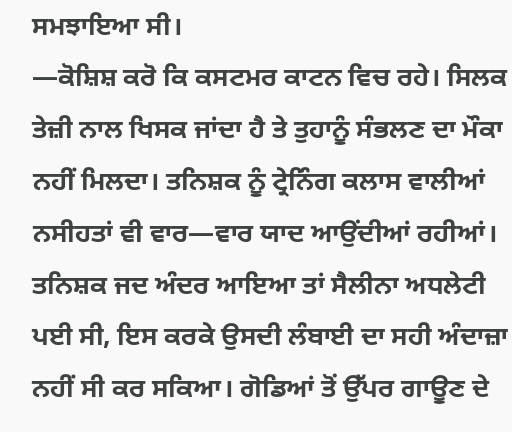ਸਮਝਾਇਆ ਸੀ।
—ਕੋਸ਼ਿਸ਼ ਕਰੋ ਕਿ ਕਸਟਮਰ ਕਾਟਨ ਵਿਚ ਰਹੇ। ਸਿਲਕ ਤੇਜ਼ੀ ਨਾਲ ਖਿਸਕ ਜਾਂਦਾ ਹੈ ਤੇ ਤੁਹਾਨੂੰ ਸੰਭਲਣ ਦਾ ਮੌਕਾ ਨਹੀਂ ਮਿਲਦਾ। ਤਨਿਸ਼ਕ ਨੂੰ ਟ੍ਰੇਨਿੰਗ ਕਲਾਸ ਵਾਲੀਆਂ ਨਸੀਹਤਾਂ ਵੀ ਵਾਰ—ਵਾਰ ਯਾਦ ਆਉਂਦੀਆਂ ਰਹੀਆਂ। ਤਨਿਸ਼ਕ ਜਦ ਅੰਦਰ ਆਇਆ ਤਾਂ ਸੈਲੀਨਾ ਅਧਲੇਟੀ ਪਈ ਸੀ, ਇਸ ਕਰਕੇ ਉਸਦੀ ਲੰਬਾਈ ਦਾ ਸਹੀ ਅੰਦਾਜ਼ਾ ਨਹੀਂ ਸੀ ਕਰ ਸਕਿਆ। ਗੋਡਿਆਂ ਤੋਂ ਉੱਪਰ ਗਾਊਣ ਦੇ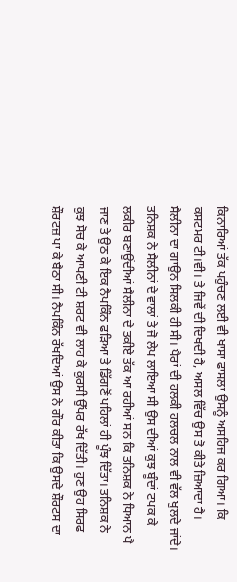ਕਿਨਾਰਿਆਂ ਤੱਕ ਪਹੁੰਚਣ ਲਈ ਵੀ ਖਾਸਾ ਫਾਸਲਾ ਉਸਨੂੰ ਅਸਹਿਜ ਕਰ ਗਿਆ। ਕਿ ਕਸਟਮਰ ਟੀ।ਵੀ। ਤੇ ਜਿਵੇਂ ਦੀ ਦਿਖਦੀ ਹੈ, ਅਸਲ ਵਿੱਚ ਉਸ ਤੋ ਕੀਤੇ ਜ਼ਿਆਦਾ ਹੈ।
ਸੈਲੀਨਾ ਦਾ ਗਾਉਨ ਸਿਲਕੀ ਹੀ ਸੀ। ਪੈਰਾਂ ਦੀ ਹਲਕੀ ਹਲਚਲ ਨਾਲ ਵੀ ਵੱਲ ਖੁਲਦੇ ਜਾਂਦੇ।
ਤਨਿਸ਼ਕ ਨੇ ਸੈਲੀਨਾਂ ਦੇ ਵਾਲਾਂ ਤੇ ਜੋ ਲੇਪ ਲਾਇਆ ਸੀ ਉਸ ਦੀਆਂ ਕੁਝ ਬੂੰਦਾਂ ਟਪਕ ਕੇ ਲਕੀਰ ਬਣਾਉਂਦੀਆਂ ਸੈਲੀਨਾ ਦੇ ਤਕੀਏ ਤੱਕ ਆ ਰਹੀਆਂ ਸਨ ਕਿ ਤਨਿਸ਼ਕ ਨੇ ਧਿਆਨ ਪੈ ਜਾਣ ਤੇ ਉਠ ਕੇ ਇਕ ਨੈਪਕਿੰਨ ਫੜਿਆ ਤੇ ਡਿੱਗਣੋਂ ਪਹਿਲਾਂ ਹੀ ਪੂੰਝ ਦਿੱਤਾ। ਤਨਿਸ਼ਕ ਨੇ ਕੁਝ ਸੋਚ ਕੇ ਆਪਣੀ ਟੀ ਸ਼ਰਟ ਵੀ ਲਾਹ ਕੇ ਕੁਰਸੀ ਉੱਪਰ ਰੱਖ ਦਿੱਤੀ। ਹੁਣ ਉਹ ਸਿਰਫ ਸ਼ੌਰਟਜ਼ ਪਾ ਕੇ ਬੈਠਾ ਸੀ। ਨੈਪਕਿੰਨ ਰੱਖਦਿਆਂ ਉਸ ਨੇ ਗੌਰ ਕੀਤਾ ਕਿ ਉਸਦੇ ਸ਼ੌਰਟਸ ਦਾ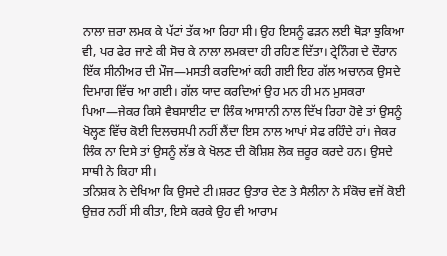ਨਾਲਾ ਜ਼ਰਾ ਲਮਕ ਕੇ ਪੱਟਾਂ ਤੱਕ ਆ ਰਿਹਾ ਸੀ। ਉਹ ਇਸਨੂੰ ਫੜਨ ਲਈ ਥੋੜਾ ਝੁਕਿਆ ਵੀ, ਪਰ ਫੇਰ ਜਾਣੇ ਕੀ ਸੋਚ ਕੇ ਨਾਲਾ ਲਮਕਦਾ ਹੀ ਰਹਿਣ ਦਿੱਤਾ। ਟ੍ਰੇਨਿੰਗ ਦੇ ਦੌਰਾਨ ਇੱਕ ਸੀਨੀਅਰ ਦੀ ਮੌਜ—ਮਸਤੀ ਕਰਦਿਆਂ ਕਹੀ ਗਈ ਇਹ ਗੱਲ ਅਚਾਨਕ ਉਸਦੇ ਦਿਮਾਗ ਵਿੱਚ ਆ ਗਈ। ਗੱਲ ਯਾਦ ਕਰਦਿਆਂ ਉਹ ਮਨ ਹੀ ਮਨ ਮੁਸਕਰਾ ਪਿਆ—ਜੇਕਰ ਕਿਸੇ ਵੈਬਸਾਈਟ ਦਾ ਲਿੰਕ ਆਸਾਨੀ ਨਾਲ ਦਿੱਖ ਰਿਹਾ ਹੋਵੇ ਤਾਂ ਉਸਨੂੰ ਖੋਲ੍ਹਣ ਵਿੱਚ ਕੋਈ ਦਿਲਚਸਪੀ ਨਹੀਂ ਲੈਂਦਾ ਇਸ ਨਾਲ ਆਪਾਂ ਸੇਫ ਰਹਿੰਦੇ ਹਾਂ। ਜੇਕਰ ਲਿੰਕ ਨਾ ਦਿਸੇ ਤਾਂ ਉਸਨੂੰ ਲੱਭ ਕੇ ਖੋਲਣ ਦੀ ਕੋਸ਼ਿਸ਼ ਲੋਕ ਜ਼ਰੂਰ ਕਰਦੇ ਹਨ। ਉਸਦੇ ਸਾਥੀ ਨੇ ਕਿਹਾ ਸੀ।
ਤਨਿਸ਼ਕ ਨੇ ਦੇਖਿਆ ਕਿ ਉਸਦੇ ਟੀ।ਸ਼ਰਟ ਉਤਾਰ ਦੇਣ ਤੇ ਸੈਲੀਨਾ ਨੇ ਸੰਕੋਚ ਵਜੋਂ ਕੋਈ ਉਜ਼ਰ ਨਹੀਂ ਸੀ ਕੀਤਾ, ਇਸੇ ਕਰਕੇ ਉਹ ਵੀ ਆਰਾਮ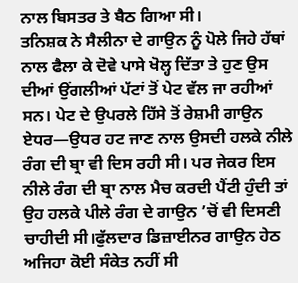ਨਾਲ ਬਿਸਤਰ ਤੇ ਬੈਠ ਗਿਆ ਸੀ।
ਤਨਿਸ਼ਕ ਨੇ ਸੈਲੀਨਾ ਦੇ ਗਾਉਨ ਨੂੰ ਪੋਲੇ ਜਿਹੇ ਹੱਥਾਂ ਨਾਲ ਫੈਲਾ ਕੇ ਦੋਵੇ ਪਾਸੇ ਖੋਲ੍ਹ ਦਿੱਤਾ ਤੇ ਹੁਣ ਉਸ ਦੀਆਂ ਉਂਗਲੀਆਂ ਪੱਟਾਂ ਤੋਂ ਪੇਟ ਵੱਲ ਜਾ ਰਹੀਆਂ ਸਨ। ਪੇਟ ਦੇ ਉਪਰਲੇ ਹਿੱਸੇ ਤੋਂ ਰੇਸ਼ਮੀ ਗਾਉਨ ਏਧਰ—ਉਧਰ ਹਟ ਜਾਣ ਨਾਲ ਉਸਦੀ ਹਲਕੇ ਨੀਲੇ ਰੰਗ ਦੀ ਬ੍ਰਾ ਵੀ ਦਿਸ ਰਹੀ ਸੀ। ਪਰ ਜੇਕਰ ਇਸ ਨੀਲੇ ਰੰਗ ਦੀ ਬ੍ਰਾ ਨਾਲ ਮੈਚ ਕਰਦੀ ਪੈਂਟੀ ਹੁੰਦੀ ਤਾਂ ਉਹ ਹਲਕੇ ਪੀਲੇ ਰੰਗ ਦੇ ਗਾਉਨ ’ਚੋਂ ਵੀ ਦਿਸਣੀ ਚਾਹੀਦੀ ਸੀ।ਫੁੱਲਦਾਰ ਡਿਜ਼ਾਈਨਰ ਗਾਉਨ ਹੇਠ ਅਜਿਹਾ ਕੋਈ ਸੰਕੇਤ ਨਹੀਂ ਸੀ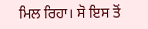ਮਿਲ ਰਿਹਾ। ਸੋ ਇਸ ਤੋਂ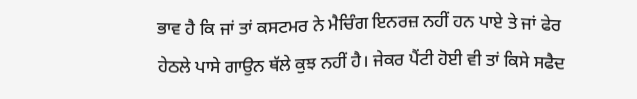ਭਾਵ ਹੈ ਕਿ ਜਾਂ ਤਾਂ ਕਸਟਮਰ ਨੇ ਮੈਚਿੰਗ ਇਨਰਜ਼ ਨਹੀਂ ਹਨ ਪਾਏ ਤੇ ਜਾਂ ਫੇਰ ਹੇਠਲੇ ਪਾਸੇ ਗਾਉਨ ਥੱਲੇ ਕੁਝ ਨਹੀਂ ਹੈ। ਜੇਕਰ ਪੈਂਟੀ ਹੋਈ ਵੀ ਤਾਂ ਕਿਸੇ ਸਫੈਦ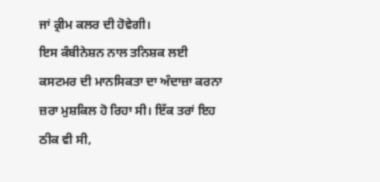ਜਾਂ ਕ੍ਰੀਮ ਕਲਰ ਦੀ ਹੋਵੇਗੀ।
ਇਸ ਕੰਬੀਨੇਸ਼ਨ ਨਾਲ ਤਨਿਸ਼ਕ ਲਈ ਕਸਟਮਰ ਦੀ ਮਾਨਸਿਕਤਾ ਦਾ ਅੰਦਾਜ਼ਾ ਕਰਨਾ ਜ਼ਰਾ ਮੁਸ਼ਕਿਲ ਹੋ ਰਿਹਾ ਸੀ। ਇੱਕ ਤਰਾਂ ਇਹ ਠੀਕ ਵੀ ਸੀ,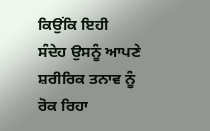ਕਿਉਂਕਿ ਇਹੀ ਸੰਦੇਹ ਉਸਨੂੰ ਆਪਣੇ ਸ਼ਰੀਰਿਕ ਤਨਾਵ ਨੂੰ ਰੋਕ ਰਿਹਾ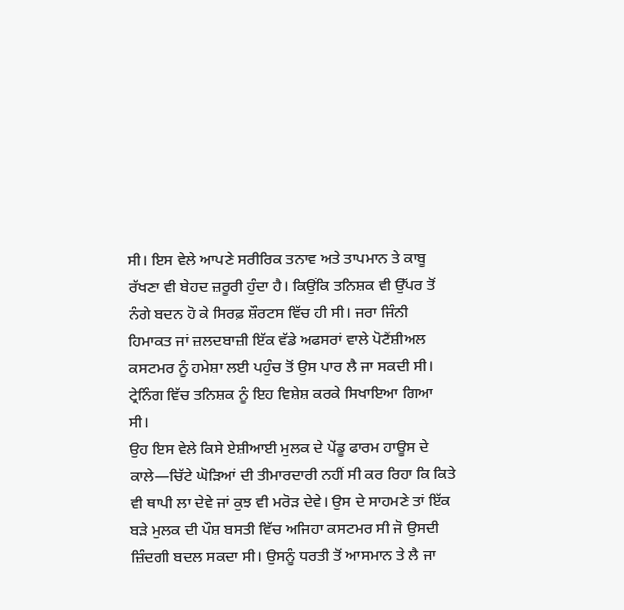ਸੀ। ਇਸ ਵੇਲੇ ਆਪਣੇ ਸਰੀਰਿਕ ਤਨਾਵ ਅਤੇ ਤਾਪਮਾਨ ਤੇ ਕਾਬੂ ਰੱਖਣਾ ਵੀ ਬੇਹਦ ਜ਼ਰੂਰੀ ਹੁੰਦਾ ਹੈ। ਕਿਉਂਕਿ ਤਨਿਸ਼ਕ ਵੀ ਉੱਪਰ ਤੋਂ ਨੰਗੇ ਬਦਨ ਹੋ ਕੇ ਸਿਰਫ਼ ਸ਼ੌਰਟਸ ਵਿੱਚ ਹੀ ਸੀ। ਜਰਾ ਜਿੰਨੀ ਹਿਮਾਕਤ ਜਾਂ ਜ਼ਲਦਬਾਜ਼ੀ ਇੱਕ ਵੱਡੇ ਅਫਸਰਾਂ ਵਾਲੇ ਪੋਟੈਂਸ਼ੀਅਲ ਕਸਟਮਰ ਨੂੰ ਹਮੇਸ਼ਾ ਲਈ ਪਹੁੰਚ ਤੋਂ ਉਸ ਪਾਰ ਲੈ ਜਾ ਸਕਦੀ ਸੀ। ਟ੍ਰੇਨਿੰਗ ਵਿੱਚ ਤਨਿਸ਼ਕ ਨੂੰ ਇਹ ਵਿਸ਼ੇਸ਼ ਕਰਕੇ ਸਿਖਾਇਆ ਗਿਆ ਸੀ।
ਉਹ ਇਸ ਵੇਲੇ ਕਿਸੇ ਏਸ਼ੀਆਈ ਮੁਲਕ ਦੇ ਪੇਂਡੂ ਫਾਰਮ ਹਾਊਸ ਦੇ ਕਾਲੇ—ਚਿੱਟੇ ਘੋੜਿਆਂ ਦੀ ਤੀਮਾਰਦਾਰੀ ਨਹੀਂ ਸੀ ਕਰ ਰਿਹਾ ਕਿ ਕਿਤੇ ਵੀ ਥਾਪੀ ਲਾ ਦੇਵੇ ਜਾਂ ਕੁਝ ਵੀ ਮਰੋੜ ਦੇਵੇ। ਉਸ ਦੇ ਸਾਹਮਣੇ ਤਾਂ ਇੱਕ ਬੜੇ ਮੁਲਕ ਦੀ ਪੌਸ਼ ਬਸਤੀ ਵਿੱਚ ਅਜਿਹਾ ਕਸਟਮਰ ਸੀ ਜੋ ਉਸਦੀ ਜ਼ਿੰਦਗੀ ਬਦਲ ਸਕਦਾ ਸੀ। ਉਸਨੂੰ ਧਰਤੀ ਤੋਂ ਆਸਮਾਨ ਤੇ ਲੈ ਜਾ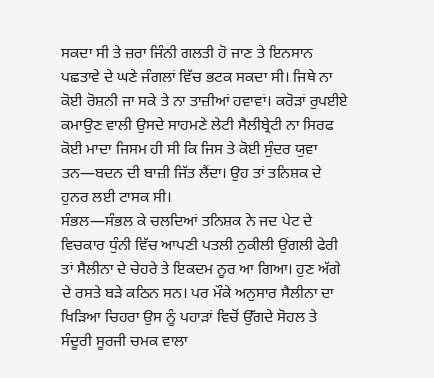ਸਕਦਾ ਸੀ ਤੇ ਜ਼ਰਾ ਜਿੰਨੀ ਗਲਤੀ ਹੋ ਜਾਣ ਤੇ ਇਨਸਾਨ ਪਛਤਾਵੇ ਦੇ ਘਣੇ ਜੰਗਲਾਂ ਵਿੱਚ ਭਟਕ ਸਕਦਾ ਸੀ। ਜਿਥੇ ਨਾ ਕੋਈ ਰੋਸ਼ਨੀ ਜਾ ਸਕੇ ਤੇ ਨਾ ਤਾਜ਼ੀਆਂ ਹਵਾਵਾਂ। ਕਰੋੜਾਂ ਰੁਪਈਏ ਕਮਾਉਣ ਵਾਲੀ ਉਸਦੇ ਸਾਹਮਣੇ ਲੇਟੀ ਸੈਲੀਬ੍ਰੇਟੀ ਨਾ ਸਿਰਫ ਕੋਈ ਮਾਦਾ ਜਿਸਮ ਹੀ ਸੀ ਕਿ ਜਿਸ ਤੇ ਕੋਈ ਸੁੰਦਰ ਯੁਵਾ ਤਨ—ਬਦਨ ਦੀ ਬਾਜ਼ੀ ਜਿੱਤ ਲੈਂਦਾ। ਉਹ ਤਾਂ ਤਨਿਸ਼ਕ ਦੇ ਹੁਨਰ ਲਈ ਟਾਸਕ ਸੀ।
ਸੰਭਲ—ਸੰਭਲ ਕੇ ਚਲਦਿਆਂ ਤਨਿਸ਼ਕ ਨੇ ਜਦ ਪੇਟ ਦੇ ਵਿਚਕਾਰ ਧੁੰਨੀ ਵਿੱਚ ਆਪਣੀ ਪਤਲੀ ਨੁਕੀਲੀ ਉਂਗਲੀ ਫੇਰੀ ਤਾਂ ਸੈਲੀਨਾ ਦੇ ਚੇਹਰੇ ਤੇ ਇਕਦਮ ਨੂਰ ਆ ਗਿਆ। ਹੁਣ ਅੱਗੇ ਦੇ ਰਸਤੇ ਬੜੇ ਕਠਿਨ ਸਨ। ਪਰ ਮੌਕੇ ਅਨੁਸਾਰ ਸੈਲੀਨਾ ਦਾ ਖਿੜਿਆ ਚਿਹਰਾ ਉਸ ਨੂੰ ਪਹਾੜਾਂ ਵਿਚੋਂ ਉੱਗਦੇ ਸੋਹਲ ਤੇ ਸੰਦੂਰੀ ਸੂਰਜੀ ਚਮਕ ਵਾਲਾ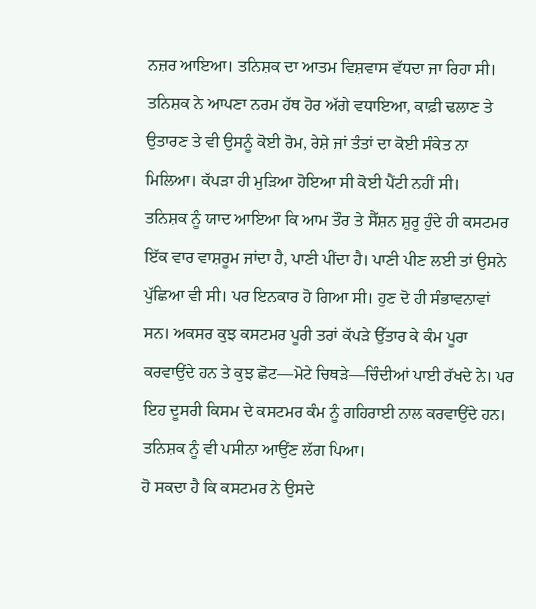ਨਜ਼ਰ ਆਇਆ। ਤਨਿਸ਼ਕ ਦਾ ਆਤਮ ਵਿਸ਼ਵਾਸ ਵੱਧਦਾ ਜਾ ਰਿਹਾ ਸੀ।
ਤਨਿਸ਼ਕ ਨੇ ਆਪਣਾ ਨਰਮ ਹੱਥ ਹੋਰ ਅੱਗੇ ਵਧਾਇਆ, ਕਾਫ਼ੀ ਢਲਾਣ ਤੇ ਉਤਾਰਣ ਤੇ ਵੀ ਉਸਨੂੰ ਕੋਈ ਰੋਮ, ਰੇਸ਼ੇ ਜਾਂ ਤੰਤਾਂ ਦਾ ਕੋਈ ਸੰਕੇਤ ਨਾ ਮਿਲਿਆ। ਕੱਪੜਾ ਹੀ ਮੁੜਿਆ ਹੋਇਆ ਸੀ ਕੋਈ ਪੈਂਟੀ ਨਹੀਂ ਸੀ।
ਤਨਿਸ਼ਕ ਨੂੰ ਯਾਦ ਆਇਆ ਕਿ ਆਮ ਤੌਰ ਤੇ ਸੈੱਸ਼ਨ ਸ਼ੁਰੂ ਹੁੰਦੇ ਹੀ ਕਸਟਮਰ ਇੱਕ ਵਾਰ ਵਾਸ਼ਰੂਮ ਜਾਂਦਾ ਹੈ, ਪਾਣੀ ਪੀਂਦਾ ਹੈ। ਪਾਣੀ ਪੀਣ ਲਈ ਤਾਂ ਉਸਨੇ ਪੁੱਛਿਆ ਵੀ ਸੀ। ਪਰ ਇਨਕਾਰ ਹੋ ਗਿਆ ਸੀ। ਹੁਣ ਦੋ ਹੀ ਸੰਭਾਵਨਾਵਾਂ ਸਨ। ਅਕਸਰ ਕੁਝ ਕਸਟਮਰ ਪੂਰੀ ਤਰਾਂ ਕੱਪੜੇ ਉੱਤਾਰ ਕੇ ਕੰਮ ਪੂਰਾ ਕਰਵਾਉਂਦੇ ਹਨ ਤੇ ਕੁਝ ਛੋਟ—ਮੋਟੇ ਚਿਥੜੇ—ਚਿੰਦੀਆਂ ਪਾਈ ਰੱਖਦੇ ਨੇ। ਪਰ ਇਹ ਦੂਸਰੀ ਕਿਸਮ ਦੇ ਕਸਟਮਰ ਕੰਮ ਨੂੰ ਗਹਿਰਾਈ ਨਾਲ ਕਰਵਾਉਂਦੇ ਹਨ। ਤਨਿਸ਼ਕ ਨੂੰ ਵੀ ਪਸੀਨਾ ਆਉਂਣ ਲੱਗ ਪਿਆ।
ਹੋ ਸਕਦਾ ਹੈ ਕਿ ਕਸਟਮਰ ਨੇ ਉਸਦੇ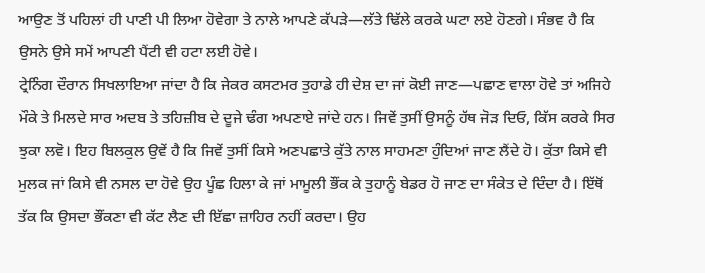ਆਉਣ ਤੋਂ ਪਹਿਲਾਂ ਹੀ ਪਾਣੀ ਪੀ ਲਿਆ ਹੋਵੇਗਾ ਤੇ ਨਾਲੇ ਆਪਣੇ ਕੱਪੜੇ—ਲੱਤੇ ਢਿੱਲੇ ਕਰਕੇ ਘਟਾ ਲਏ ਹੋਣਗੇ। ਸੰਭਵ ਹੈ ਕਿ ਉਸਨੇ ਉਸੇ ਸਮੇਂ ਆਪਣੀ ਪੈਂਟੀ ਵੀ ਹਟਾ ਲਈ ਹੋਵੇ।
ਟ੍ਰੇਨਿੰਗ ਦੌਰਾਨ ਸਿਖਲਾਇਆ ਜਾਂਦਾ ਹੈ ਕਿ ਜੇਕਰ ਕਸਟਮਰ ਤੁਹਾਡੇ ਹੀ ਦੇਸ਼ ਦਾ ਜਾਂ ਕੋਈ ਜਾਣ—ਪਛਾਣ ਵਾਲਾ ਹੋਵੇ ਤਾਂ ਅਜਿਹੇ ਮੌਕੇ ਤੇ ਮਿਲਦੇ ਸਾਰ ਅਦਬ ਤੇ ਤਹਿਜ਼ੀਬ ਦੇ ਦੂਜੇ ਢੰਗ ਅਪਣਾਏ ਜਾਂਦੇ ਹਨ। ਜਿਵੇਂ ਤੁਸੀਂ ਉਸਨੂੰ ਹੱਥ ਜੋੜ ਦਿਓ, ਕਿੱਸ ਕਰਕੇ ਸਿਰ ਝੁਕਾ ਲਵੋ। ਇਹ ਬਿਲਕੁਲ ਉਵੇਂ ਹੈ ਕਿ ਜਿਵੇਂ ਤੁਸੀਂ ਕਿਸੇ ਅਣਪਛਾਤੇ ਕੁੱਤੇ ਨਾਲ ਸਾਹਮਣਾ ਹੁੰਦਿਆਂ ਜਾਣ ਲੈਂਦੇ ਹੋ। ਕੁੱਤਾ ਕਿਸੇ ਵੀ ਮੁਲਕ ਜਾਂ ਕਿਸੇ ਵੀ ਨਸਲ ਦਾ ਹੋਵੇ ਉਹ ਪੂੰਛ ਹਿਲਾ ਕੇ ਜਾਂ ਮਾਮੂਲੀ ਭੌਂਕ ਕੇ ਤੁਹਾਨੂੰ ਬੇਡਰ ਹੋ ਜਾਣ ਦਾ ਸੰਕੇਤ ਦੇ ਦਿੰਦਾ ਹੈ। ਇੱਥੋਂ ਤੱਕ ਕਿ ਉਸਦਾ ਭੌਂਕਣਾ ਵੀ ਕੱਟ ਲੈਣ ਦੀ ਇੱਛਾ ਜ਼ਾਹਿਰ ਨਹੀਂ ਕਰਦਾ। ਉਹ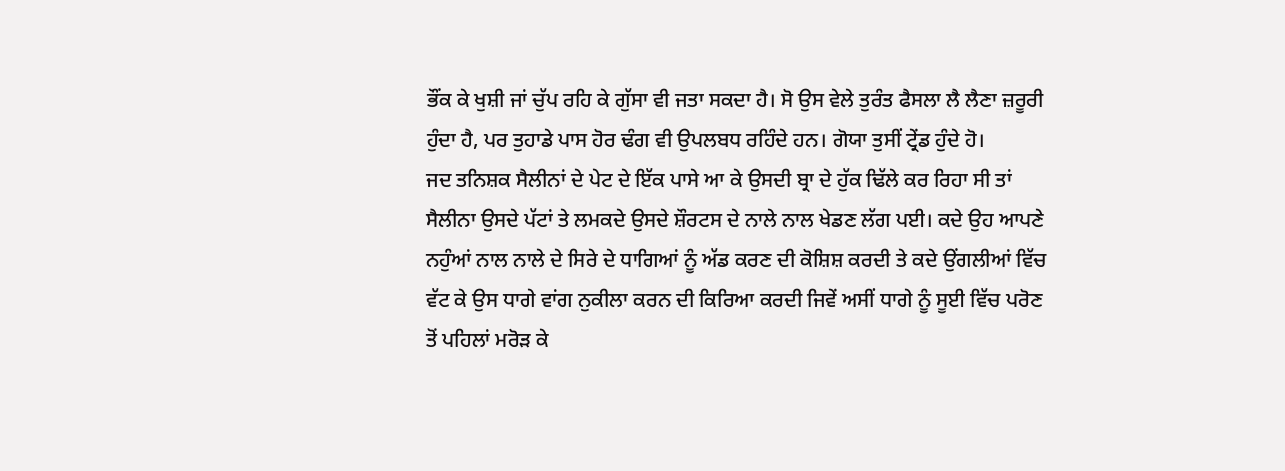ਭੌਂਕ ਕੇ ਖੁਸ਼ੀ ਜਾਂ ਚੁੱਪ ਰਹਿ ਕੇ ਗੁੱਸਾ ਵੀ ਜਤਾ ਸਕਦਾ ਹੈ। ਸੋ ਉਸ ਵੇਲੇ ਤੁਰੰਤ ਫੈਸਲਾ ਲੈ ਲੈਣਾ ਜ਼ਰੂਰੀ ਹੁੰਦਾ ਹੈ, ਪਰ ਤੁਹਾਡੇ ਪਾਸ ਹੋਰ ਢੰਗ ਵੀ ਉਪਲਬਧ ਰਹਿੰਦੇ ਹਨ। ਗੋਯਾ ਤੁਸੀਂ ਟ੍ਰੇਂਡ ਹੁੰਦੇ ਹੋ।
ਜਦ ਤਨਿਸ਼ਕ ਸੈਲੀਨਾਂ ਦੇ ਪੇਟ ਦੇ ਇੱਕ ਪਾਸੇ ਆ ਕੇ ਉਸਦੀ ਬ੍ਰਾ ਦੇ ਹੁੱਕ ਢਿੱਲੇ ਕਰ ਰਿਹਾ ਸੀ ਤਾਂ ਸੈਲੀਨਾ ਉਸਦੇ ਪੱਟਾਂ ਤੇ ਲਮਕਦੇ ਉਸਦੇ ਸ਼ੌਰਟਸ ਦੇ ਨਾਲੇ ਨਾਲ ਖੇਡਣ ਲੱਗ ਪਈ। ਕਦੇ ਉਹ ਆਪਣੇ ਨਹੁੰਆਂ ਨਾਲ ਨਾਲੇ ਦੇ ਸਿਰੇ ਦੇ ਧਾਗਿਆਂ ਨੂੰ ਅੱਡ ਕਰਣ ਦੀ ਕੋਸ਼ਿਸ਼ ਕਰਦੀ ਤੇ ਕਦੇ ਉਂਗਲੀਆਂ ਵਿੱਚ ਵੱਟ ਕੇ ਉਸ ਧਾਗੇ ਵਾਂਗ ਨੁਕੀਲਾ ਕਰਨ ਦੀ ਕਿਰਿਆ ਕਰਦੀ ਜਿਵੇਂ ਅਸੀਂ ਧਾਗੇ ਨੂੰ ਸੂਈ ਵਿੱਚ ਪਰੋਣ ਤੋਂ ਪਹਿਲਾਂ ਮਰੋੜ ਕੇ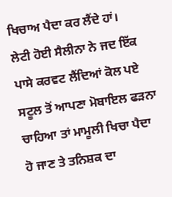ਖਿਚਾਅ ਪੈਦਾ ਕਰ ਲੈਂਦੇ ਹਾਂ।
ਲੇਟੀ ਹੋਈ ਸੈਲੀਨਾ ਨੇ ਜਦ ਇੱਕ ਪਾਸੇ ਕਰਵਟ ਲੈਂਦਿਆਂ ਕੋਲ ਪਏ ਸਟੂਲ ਤੋਂ ਆਪਣਾ ਮੋਬਾਇਲ ਫੜਨਾ ਚਾਹਿਆ ਤਾਂ ਮਾਮੂਲੀ ਖਿਚਾ ਪੈਦਾ ਹੋ ਜਾਣ ਤੇ ਤਨਿਸ਼ਕ ਦਾ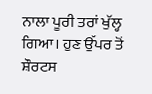ਨਾਲਾ ਪੂਰੀ ਤਰਾਂ ਖੁੱਲ੍ਹ ਗਿਆ। ਹੁਣ ਉੱਪਰ ਤੋਂ ਸ਼ੌਰਟਸ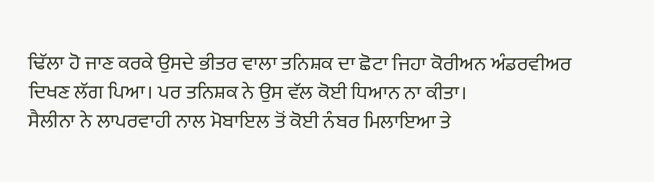ਢਿੱਲਾ ਹੋ ਜਾਣ ਕਰਕੇ ਉਸਦੇ ਭੀਤਰ ਵਾਲਾ ਤਨਿਸ਼ਕ ਦਾ ਛੋਟਾ ਜਿਹਾ ਕੋਰੀਅਨ ਅੰਡਰਵੀਅਰ ਦਿਖਣ ਲੱਗ ਪਿਆ। ਪਰ ਤਨਿਸ਼ਕ ਨੇ ਉਸ ਵੱਲ ਕੋਈ ਧਿਆਨ ਨਾ ਕੀਤਾ।
ਸੈਲੀਨਾ ਨੇ ਲਾਪਰਵਾਹੀ ਨਾਲ ਮੋਬਾਇਲ ਤੋਂ ਕੋਈ ਨੰਬਰ ਮਿਲਾਇਆ ਤੇ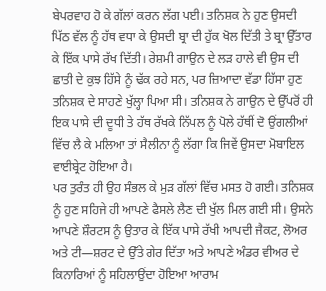ਬੇਪਰਵਾਹ ਹੋ ਕੇ ਗੱਲਾਂ ਕਰਨ ਲੱਗ ਪਈ। ਤਨਿਸ਼ਕ ਨੇ ਹੁਣ ਉਸਦੀ ਪਿੱਠ ਵੱਲ ਨੂੰ ਹੱਥ ਵਧਾ ਕੇ ਉਸਦੀ ਬ੍ਰਾ ਦੀ ਹੁੱਕ ਖੋਲ ਦਿੱਤੀ ਤੇ ਬ੍ਰਾ ਉੱਤਾਰ ਕੇ ਇੱਕ ਪਾਸੇ ਰੱਖ ਦਿੱਤੀ। ਰੇਸ਼ਮੀ ਗਾਉਨ ਦੇ ਲੜ ਹਾਲੇ ਵੀ ਉਸ ਦੀ ਛਾਤੀ ਦੇ ਕੁਝ ਹਿੱਸੇ ਨੂੰ ਢੱਕ ਰਹੇ ਸਨ, ਪਰ ਜ਼ਿਆਦਾ ਵੱਡਾ ਹਿੱਸਾ ਹੁਣ ਤਨਿਸ਼ਕ ਦੇ ਸਾਹਣੇ ਖੁੱਲ੍ਹਾ ਪਿਆ ਸੀ। ਤਨਿਸ਼ਕ ਨੇ ਗਾਉਨ ਦੇ ਉੱਪਰੋਂ ਹੀ ਇਕ ਪਾਸੇ ਦੀ ਦੂਧੀ ਤੇ ਹੱਥ ਰੱਖਕੇ ਨਿੱਪਲ ਨੂੰ ਪੋਲੇ ਹੱਥੀਂ ਦੋ ਉਂਗਲੀਆਂ ਵਿੱਚ ਲੈ ਕੇ ਮਲਿਆ ਤਾਂ ਸੈਲੀਨਾ ਨੂੰ ਲੱਗਾ ਕਿ ਜਿਵੇਂ ਉਸਦਾ ਮੋਬਾਇਲ ਵਾਈਬ੍ਰੇਟ ਹੋਇਆ ਹੈ।
ਪਰ ਤੁਰੰਤ ਹੀ ਉਹ ਸੰਭਲ ਕੇ ਮੁੜ ਗੱਲਾਂ ਵਿੱਚ ਮਸਤ ਹੋ ਗਈ। ਤਨਿਸ਼ਕ ਨੂੰ ਹੁਣ ਸਹਿਜੇ ਹੀ ਆਪਣੇ ਫੈਸਲੇ ਲੈਣ ਦੀ ਖੁੱਲ ਮਿਲ ਗਈ ਸੀ। ਉਸਨੇ ਆਪਣੇ ਸ਼ੌਰਟਸ ਨੂੰ ਉਤਾਰ ਕੇ ਇੱਕ ਪਾਸੇ ਰੱਖੀ ਆਪਦੀ ਜੈਕਟ, ਲੋਅਰ ਅਤੇ ਟੀ—ਸ਼ਰਟ ਦੇ ਉੱਤੇ ਗੇਰ ਦਿੱਤਾ ਅਤੇ ਆਪਣੇ ਅੰਡਰ ਵੀਅਰ ਦੇ ਕਿਨਾਰਿਆਂ ਨੂੰ ਸਹਿਲਾਉਂਦਾ ਹੋਇਆ ਆਰਾਮ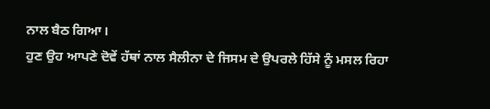ਨਾਲ ਬੈਠ ਗਿਆ।
ਹੁਣ ਉਹ ਆਪਣੇ ਦੋਵੇਂ ਹੱਥਾਂ ਨਾਲ ਸੈਲੀਨਾ ਦੇ ਜਿਸਮ ਦੇ ਉਪਰਲੇ ਹਿੱਸੇ ਨੂੰ ਮਸਲ ਰਿਹਾ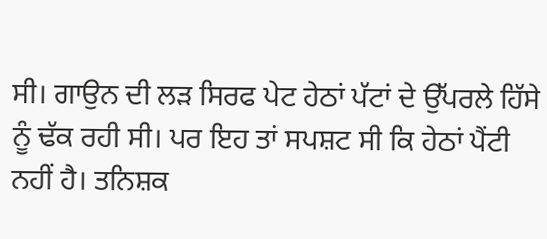ਸੀ। ਗਾਉਨ ਦੀ ਲੜ ਸਿਰਫ ਪੇਟ ਹੇਠਾਂ ਪੱਟਾਂ ਦੇ ਉੱਪਰਲੇ ਹਿੱਸੇ ਨੂੰ ਢੱਕ ਰਹੀ ਸੀ। ਪਰ ਇਹ ਤਾਂ ਸਪਸ਼ਟ ਸੀ ਕਿ ਹੇਠਾਂ ਪੈਂਟੀ ਨਹੀਂ ਹੈ। ਤਨਿਸ਼ਕ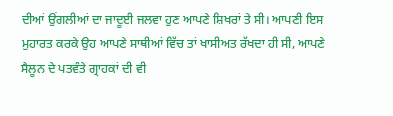ਦੀਆਂ ਉਂਗਲੀਆਂ ਦਾ ਜਾਦੂਈ ਜਲਵਾ ਹੁਣ ਆਪਣੇ ਸ਼ਿਖਰਾਂ ਤੇ ਸੀ। ਆਪਣੀ ਇਸ ਮੁਹਾਰਤ ਕਰਕੇ ਉਹ ਆਪਣੇ ਸਾਥੀਆਂ ਵਿੱਚ ਤਾਂ ਖਾਸੀਅਤ ਰੱਖਦਾ ਹੀ ਸੀ, ਆਪਣੇ ਸੈਲੂਨ ਦੇ ਪਤਵੰਤੇ ਗ੍ਰਾਹਕਾਂ ਦੀ ਵੀ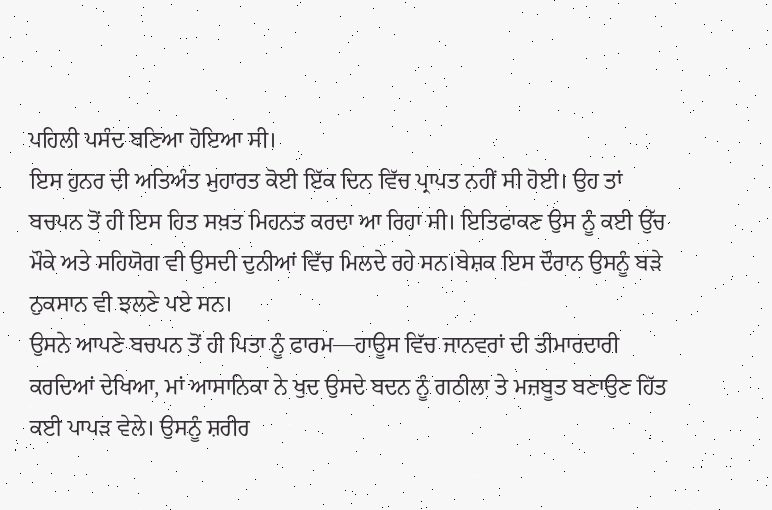ਪਹਿਲੀ ਪਸੰਦ ਬਣਿਆ ਹੋਇਆ ਸੀ।
ਇਸ ਹੁਨਰ ਦੀ ਅਤਿਅੰਤ ਮੁਹਾਰਤ ਕੋਈ ਇੱਕ ਦਿਨ ਵਿੱਚ ਪ੍ਰਾਪਤ ਨਹੀਂ ਸੀ ਹੋਈ। ਉਹ ਤਾਂ ਬਚਪਨ ਤੋਂ ਹੀ ਇਸ ਹਿਤ ਸਖ਼ਤ ਮਿਹਨਤ ਕਰਦਾ ਆ ਰਿਹਾ ਸੀ। ਇਤਿਫਾਕਣ ਉਸ ਨੂੰ ਕਈ ਉੱਚ ਮੌਕੇ ਅਤੇ ਸਹਿਯੋਗ ਵੀ ਉਸਦੀ ਦੁਨੀਆਂ ਵਿੱਚ ਮਿਲਦੇ ਰਹੇ ਸਨ।ਬੇਸ਼ਕ ਇਸ ਦੌਰਾਨ ਉਸਨੂੰ ਬੜੇ ਨੁਕਸਾਨ ਵੀ ਝਲਣੇ ਪਏ ਸਨ।
ਉਸਨੇ ਆਪਣੇ ਬਚਪਨ ਤੋਂ ਹੀ ਪਿਤਾ ਨੂੰ ਫਾਰਮ—ਹਾਊਸ ਵਿੱਚ ਜਾਨਵਰਾਂ ਦੀ ਤੀਮਾਰਦਾਰੀ ਕਰਦਿਆਂ ਦੇਖਿਆ, ਮਾਂ ਆਸਾਨਿਕਾ ਨੇ ਖੁਦ ਉਸਦੇ ਬਦਨ ਨੂੰ ਗਠੀਲਾ ਤੇ ਮਜ਼ਬੂਤ ਬਣਾਉਣ ਹਿੱਤ ਕਈ ਪਾਪੜ ਵੇਲੇ। ਉਸਨੂੰ ਸ਼ਰੀਰ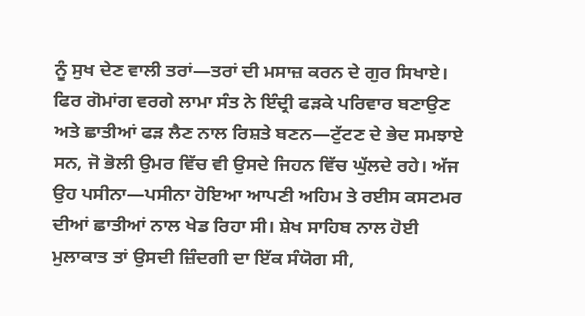ਨੂੰ ਸੁਖ ਦੇਣ ਵਾਲੀ ਤਰਾਂ—ਤਰਾਂ ਦੀ ਮਸਾਜ਼ ਕਰਨ ਦੇ ਗੁਰ ਸਿਖਾਏ। ਫਿਰ ਗੋਮਾਂਗ ਵਰਗੇ ਲਾਮਾ ਸੰਤ ਨੇ ਇੰਦ੍ਰੀ ਫੜਕੇ ਪਰਿਵਾਰ ਬਣਾਉਣ ਅਤੇ ਛਾਤੀਆਂ ਫੜ ਲੈਣ ਨਾਲ ਰਿਸ਼ਤੇ ਬਣਨ—ਟੁੱਟਣ ਦੇ ਭੇਦ ਸਮਝਾਏ ਸਨ, ਜੋ ਭੋਲੀ ਉਮਰ ਵਿੱਚ ਵੀ ਉਸਦੇ ਜਿਹਨ ਵਿੱਚ ਘੁੱਲਦੇ ਰਹੇ। ਅੱਜ ਉਹ ਪਸੀਨਾ—ਪਸੀਨਾ ਹੋਇਆ ਆਪਣੀ ਅਹਿਮ ਤੇ ਰਈਸ ਕਸਟਮਰ ਦੀਆਂ ਛਾਤੀਆਂ ਨਾਲ ਖੇਡ ਰਿਹਾ ਸੀ। ਸ਼ੇਖ ਸਾਹਿਬ ਨਾਲ ਹੋਈ ਮੁਲਾਕਾਤ ਤਾਂ ਉਸਦੀ ਜ਼ਿੰਦਗੀ ਦਾ ਇੱਕ ਸੰਯੋਗ ਸੀ,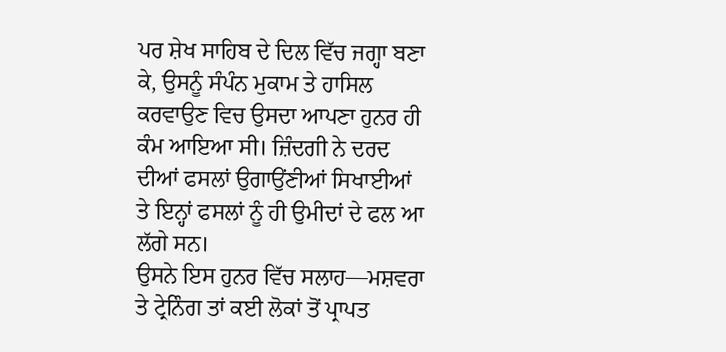ਪਰ ਸ਼ੇਖ ਸਾਹਿਬ ਦੇ ਦਿਲ ਵਿੱਚ ਜਗ੍ਹਾ ਬਣਾ ਕੇ, ਉਸਨੂੰ ਸੰਪੰਨ ਮੁਕਾਮ ਤੇ ਹਾਸਿਲ ਕਰਵਾਉਣ ਵਿਚ ਉਸਦਾ ਆਪਣਾ ਹੁਨਰ ਹੀ ਕੰਮ ਆਇਆ ਸੀ। ਜ਼ਿੰਦਗੀ ਨੇ ਦਰਦ ਦੀਆਂ ਫਸਲਾਂ ਉਗਾਉਂਣੀਆਂ ਸਿਖਾਈਆਂ ਤੇ ਇਨ੍ਹਾਂ ਫਸਲਾਂ ਨੂੰ ਹੀ ਉਮੀਦਾਂ ਦੇ ਫਲ ਆ ਲੱਗੇ ਸਨ।
ਉਸਨੇ ਇਸ ਹੁਨਰ ਵਿੱਚ ਸਲਾਹ—ਮਸ਼ਵਰਾ ਤੇ ਟ੍ਰੇਨਿੰਗ ਤਾਂ ਕਈ ਲੋਕਾਂ ਤੋਂ ਪ੍ਰਾਪਤ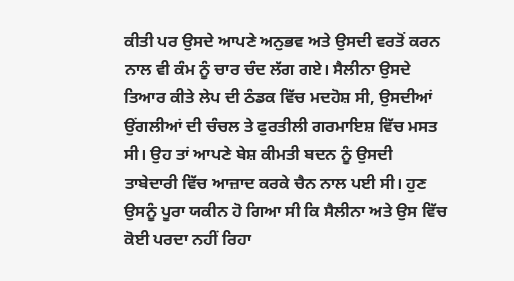ਕੀਤੀ ਪਰ ਉਸਦੇ ਆਪਣੇ ਅਨੁਭਵ ਅਤੇ ਉਸਦੀ ਵਰਤੋਂ ਕਰਨ ਨਾਲ ਵੀ ਕੰਮ ਨੂੰ ਚਾਰ ਚੰਦ ਲੱਗ ਗਏ। ਸੈਲੀਨਾ ਉਸਦੇ ਤਿਆਰ ਕੀਤੇ ਲੇਪ ਦੀ ਠੰਡਕ ਵਿੱਚ ਮਦਹੋਸ਼ ਸੀ, ਉਸਦੀਆਂ ਉਂਗਲੀਆਂ ਦੀ ਚੰਚਲ ਤੇ ਫੁਰਤੀਲੀ ਗਰਮਾਇਸ਼ ਵਿੱਚ ਮਸਤ ਸੀ। ਉਹ ਤਾਂ ਆਪਣੇ ਬੇਸ਼ ਕੀਮਤੀ ਬਦਨ ਨੂੰ ਉਸਦੀ ਤਾਬੇਦਾਰੀ ਵਿੱਚ ਆਜ਼ਾਦ ਕਰਕੇ ਚੈਨ ਨਾਲ ਪਈ ਸੀ। ਹੁਣ ਉਸਨੂੰ ਪੂਰਾ ਯਕੀਨ ਹੋ ਗਿਆ ਸੀ ਕਿ ਸੈਲੀਨਾ ਅਤੇ ਉਸ ਵਿੱਚ ਕੋਈ ਪਰਦਾ ਨਹੀਂ ਰਿਹਾ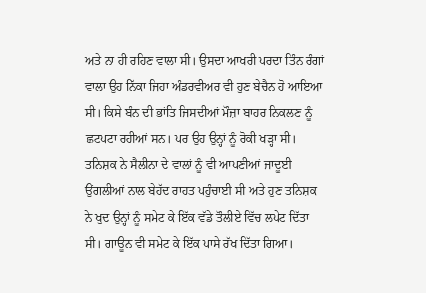ਅਤੇ ਨਾ ਹੀ ਰਹਿਣ ਵਾਲਾ ਸੀ। ਉਸਦਾ ਆਖਰੀ ਪਰਦਾ ਤਿੰਨ ਰੰਗਾਂ ਵਾਲਾ ਉਹ ਨਿੱਕਾ ਜਿਹਾ ਅੰਡਰਵੀਅਰ ਵੀ ਹੁਣ ਬੇਚੈਨ ਹੋ ਆਇਆ ਸੀ। ਕਿਸੇ ਬੰਨ ਦੀ ਭਾਂਤਿ ਜਿਸਦੀਆਂ ਮੌਜ਼ਾ ਬਾਹਰ ਨਿਕਲਣ ਨੂੰ ਛਟਪਟਾ ਰਹੀਆਂ ਸਨ। ਪਰ ਉਹ ਉਨ੍ਹਾਂ ਨੂੰ ਰੋਕੀ ਖੜ੍ਹਾ ਸੀ।
ਤਨਿਸ਼ਕ ਨੇ ਸੈਲੀਨਾ ਦੇ ਵਾਲਾਂ ਨੂੰ ਵੀ ਆਪਣੀਆਂ ਜਾਦੂਈ ਉਂਗਲੀਆਂ ਨਾਲ ਬੇਹੱਦ ਰਾਹਤ ਪਹੁੰਚਾਈ ਸੀ ਅਤੇ ਹੁਣ ਤਨਿਸ਼ਕ ਨੇ ਖੁਦ ਉਨ੍ਹਾਂ ਨੂੰ ਸਮੇਟ ਕੇ ਇੱਕ ਵੱਡੇ ਤੌਲੀਏ ਵਿੱਚ ਲਪੇਟ ਦਿੱਤਾ ਸੀ। ਗਾਊਨ ਵੀ ਸਮੇਟ ਕੇ ਇੱਕ ਪਾਸੇ ਰੱਖ ਦਿੱਤਾ ਗਿਆ।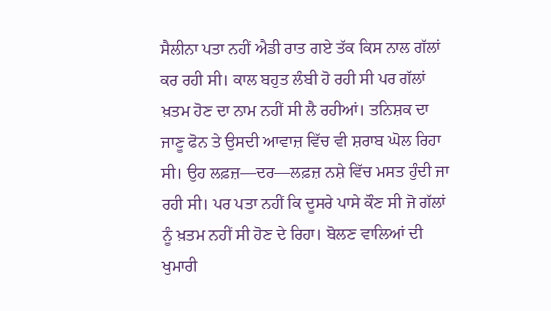ਸੈਲੀਨਾ ਪਤਾ ਨਹੀਂ ਐਡੀ ਰਾਤ ਗਏ ਤੱਕ ਕਿਸ ਨਾਲ ਗੱਲਾਂ ਕਰ ਰਹੀ ਸੀ। ਕਾਲ ਬਹੁਤ ਲੰਬੀ ਹੋ ਰਹੀ ਸੀ ਪਰ ਗੱਲਾਂ ਖ਼ਤਮ ਹੋਣ ਦਾ ਨਾਮ ਨਹੀਂ ਸੀ ਲੈ ਰਹੀਆਂ। ਤਨਿਸ਼ਕ ਦਾ ਜਾਣੂ ਫੋਨ ਤੇ ਉਸਦੀ ਆਵਾਜ਼ ਵਿੱਚ ਵੀ ਸ਼ਰਾਬ ਘੋਲ ਰਿਹਾ ਸੀ। ਉਹ ਲਫ਼ਜ਼—ਦਰ—ਲਫ਼ਜ਼ ਨਸ਼ੇ ਵਿੱਚ ਮਸਤ ਹੁੰਦੀ ਜਾ ਰਹੀ ਸੀ। ਪਰ ਪਤਾ ਨਹੀਂ ਕਿ ਦੂਸਰੇ ਪਾਸੇ ਕੌਣ ਸੀ ਜੋ ਗੱਲਾਂ ਨੂੰ ਖ਼ਤਮ ਨਹੀਂ ਸੀ ਹੋਣ ਦੇ ਰਿਹਾ। ਬੋਲਣ ਵਾਲਿਆਂ ਦੀ ਖੁਮਾਰੀ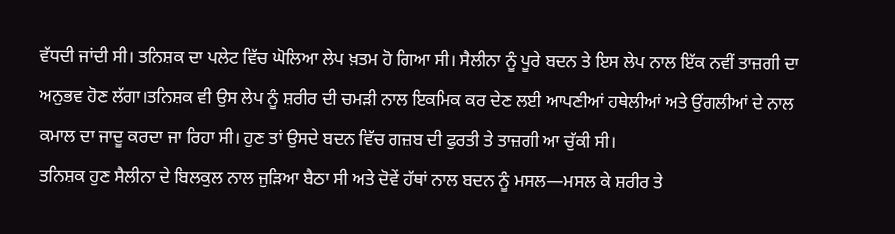ਵੱਧਦੀ ਜਾਂਦੀ ਸੀ। ਤਨਿਸ਼ਕ ਦਾ ਪਲੇਟ ਵਿੱਚ ਘੋਲਿਆ ਲੇਪ ਖ਼ਤਮ ਹੋ ਗਿਆ ਸੀ। ਸੈਲੀਨਾ ਨੂੰ ਪੂਰੇ ਬਦਨ ਤੇ ਇਸ ਲੇਪ ਨਾਲ ਇੱਕ ਨਵੀਂ ਤਾਜ਼ਗੀ ਦਾ ਅਨੁਭਵ ਹੋਣ ਲੱਗਾ।ਤਨਿਸ਼ਕ ਵੀ ਉਸ ਲੇਪ ਨੂੰ ਸ਼ਰੀਰ ਦੀ ਚਮੜੀ ਨਾਲ ਇਕਮਿਕ ਕਰ ਦੇਣ ਲਈ ਆਪਣੀਆਂ ਹਥੇਲੀਆਂ ਅਤੇ ਉਂਗਲੀਆਂ ਦੇ ਨਾਲ ਕਮਾਲ ਦਾ ਜਾਦੂ ਕਰਦਾ ਜਾ ਰਿਹਾ ਸੀ। ਹੁਣ ਤਾਂ ਉਸਦੇ ਬਦਨ ਵਿੱਚ ਗਜ਼ਬ ਦੀ ਫੁਰਤੀ ਤੇ ਤਾਜ਼ਗੀ ਆ ਚੁੱਕੀ ਸੀ।
ਤਨਿਸ਼ਕ ਹੁਣ ਸੈਲੀਨਾ ਦੇ ਬਿਲਕੁਲ ਨਾਲ ਜੁੜਿਆ ਬੈਠਾ ਸੀ ਅਤੇ ਦੋਵੇਂ ਹੱਥਾਂ ਨਾਲ ਬਦਨ ਨੂੰ ਮਸਲ—ਮਸਲ ਕੇ ਸ਼ਰੀਰ ਤੇ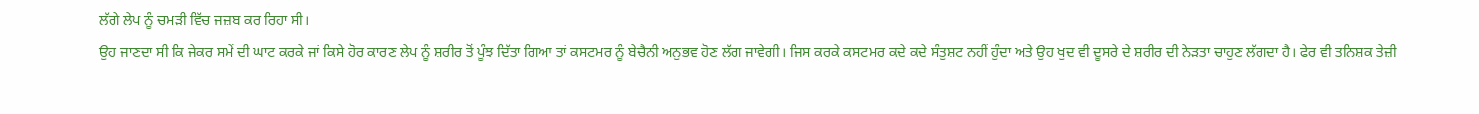ਲੱਗੇ ਲੇਪ ਨੂੰ ਚਮੜੀ ਵਿੱਚ ਜਜ਼ਬ ਕਰ ਰਿਹਾ ਸੀ।
ਉਹ ਜਾਣਦਾ ਸੀ ਕਿ ਜੇਕਰ ਸਮੇਂ ਦੀ ਘਾਟ ਕਰਕੇ ਜਾਂ ਕਿਸੇ ਹੋਰ ਕਾਰਣ ਲੇਪ ਨੂੰ ਸ਼ਰੀਰ ਤੋਂ ਪੂੰਝ ਦਿੱਤਾ ਗਿਆ ਤਾਂ ਕਸਟਮਰ ਨੂੰ ਬੇਚੈਨੀ ਅਨੁਭਵ ਹੋਣ ਲੱਗ ਜਾਵੇਗੀ। ਜਿਸ ਕਰਕੇ ਕਸਟਮਰ ਕਦੇ ਕਦੇ ਸੰਤੁਸ਼ਟ ਨਹੀਂ ਹੁੰਦਾ ਅਤੇ ਉਹ ਖੁਦ ਵੀ ਦੂਸਰੇ ਦੇ ਸ਼ਰੀਰ ਦੀ ਨੇੜਤਾ ਚਾਹੁਣ ਲੱਗਦਾ ਹੈ। ਫੇਰ ਵੀ ਤਨਿਸ਼ਕ ਤੇਜ਼ੀ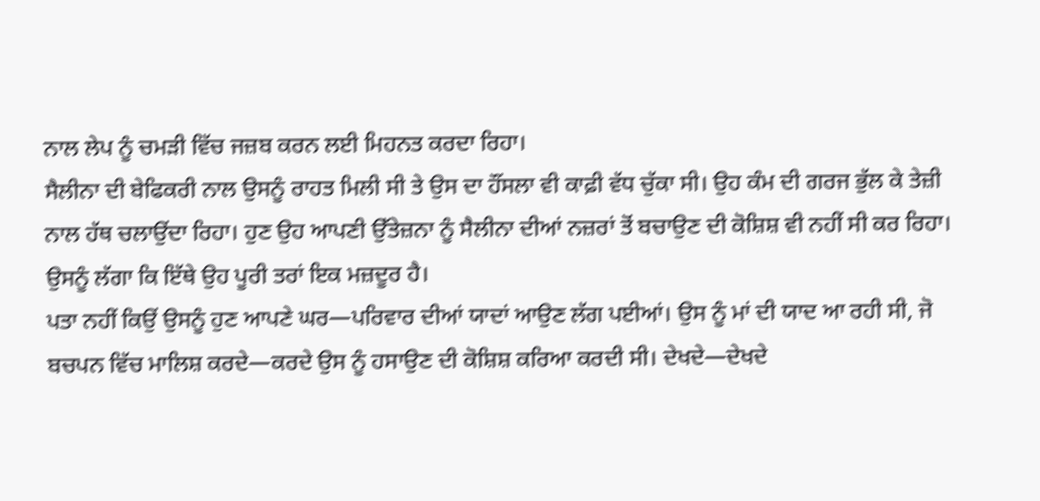ਨਾਲ ਲੇਪ ਨੂੰ ਚਮੜੀ ਵਿੱਚ ਜਜ਼ਬ ਕਰਨ ਲਈ ਮਿਹਨਤ ਕਰਦਾ ਰਿਹਾ।
ਸੈਲੀਨਾ ਦੀ ਬੇਫਿਕਰੀ ਨਾਲ ਉਸਨੂੰ ਰਾਹਤ ਮਿਲੀ ਸੀ ਤੇ ਉਸ ਦਾ ਹੌਂਸਲਾ ਵੀ ਕਾਫ਼ੀ ਵੱਧ ਚੁੱਕਾ ਸੀ। ਉਹ ਕੰਮ ਦੀ ਗਰਜ ਭੁੱਲ ਕੇ ਤੇਜ਼ੀ ਨਾਲ ਹੱਥ ਚਲਾਉਂਦਾ ਰਿਹਾ। ਹੁਣ ਉਹ ਆਪਣੀ ਉੱਤੇਜ਼ਨਾ ਨੂੰ ਸੈਲੀਨਾ ਦੀਆਂ ਨਜ਼ਰਾਂ ਤੋਂ ਬਚਾਉਣ ਦੀ ਕੋਸ਼ਿਸ਼ ਵੀ ਨਹੀਂ ਸੀ ਕਰ ਰਿਹਾ। ਉਸਨੂੰ ਲੱਗਾ ਕਿ ਇੱਥੇ ਉਹ ਪੂਰੀ ਤਰਾਂ ਇਕ ਮਜ਼ਦੂਰ ਹੈ।
ਪਤਾ ਨਹੀਂ ਕਿਉਂ ਉਸਨੂੰ ਹੁਣ ਆਪਣੇ ਘਰ—ਪਰਿਵਾਰ ਦੀਆਂ ਯਾਦਾਂ ਆਉਣ ਲੱਗ ਪਈਆਂ। ਉਸ ਨੂੰ ਮਾਂ ਦੀ ਯਾਦ ਆ ਰਹੀ ਸੀ, ਜੋ ਬਚਪਨ ਵਿੱਚ ਮਾਲਿਸ਼ ਕਰਦੇ—ਕਰਦੇ ਉਸ ਨੂੰ ਹਸਾਉਣ ਦੀ ਕੋਸ਼ਿਸ਼ ਕਰਿਆ ਕਰਦੀ ਸੀ। ਦੇਖਦੇ—ਦੇਖਦੇ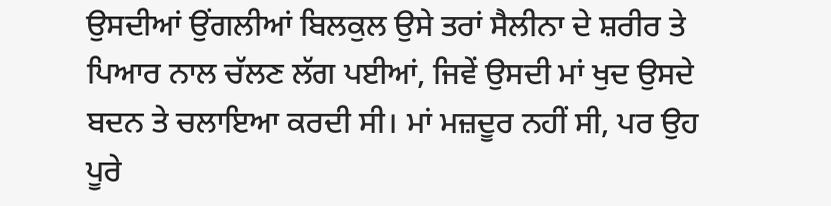ਉਸਦੀਆਂ ਉਂਗਲੀਆਂ ਬਿਲਕੁਲ ਉਸੇ ਤਰਾਂ ਸੈਲੀਨਾ ਦੇ ਸ਼ਰੀਰ ਤੇ ਪਿਆਰ ਨਾਲ ਚੱਲਣ ਲੱਗ ਪਈਆਂ, ਜਿਵੇਂ ਉਸਦੀ ਮਾਂ ਖੁਦ ਉਸਦੇ ਬਦਨ ਤੇ ਚਲਾਇਆ ਕਰਦੀ ਸੀ। ਮਾਂ ਮਜ਼ਦੂਰ ਨਹੀਂ ਸੀ, ਪਰ ਉਹ ਪੂਰੇ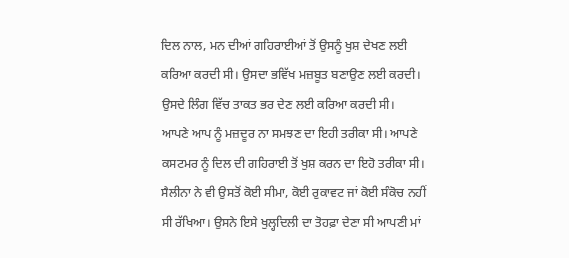ਦਿਲ ਨਾਲ, ਮਨ ਦੀਆਂ ਗਹਿਰਾਈਆਂ ਤੋਂ ਉਸਨੂੰ ਖੁਸ਼ ਦੇਖਣ ਲਈ ਕਰਿਆ ਕਰਦੀ ਸੀ। ਉਸਦਾ ਭਵਿੱਖ ਮਜ਼ਬੂਤ ਬਣਾਉਣ ਲਈ ਕਰਦੀ। ਉਸਦੇ ਲਿੰਗ ਵਿੱਚ ਤਾਕਤ ਭਰ ਦੇਣ ਲਈ ਕਰਿਆ ਕਰਦੀ ਸੀ।
ਆਪਣੇ ਆਪ ਨੂੰ ਮਜ਼ਦੂਰ ਨਾ ਸਮਝਣ ਦਾ ਇਹੀ ਤਰੀਕਾ ਸੀ। ਆਪਣੇ ਕਸਟਮਰ ਨੂੰ ਦਿਲ ਦੀ ਗਹਿਰਾਈ ਤੋਂ ਖੁਸ਼ ਕਰਨ ਦਾ ਇਹੋ ਤਰੀਕਾ ਸੀ।
ਸੈਲੀਨਾ ਨੇ ਵੀ ਉਸਤੋਂ ਕੋਈ ਸੀਮਾ, ਕੋਈ ਰੁਕਾਵਟ ਜਾਂ ਕੋਈ ਸੰਕੋਚ ਨਹੀਂ ਸੀ ਰੱਖਿਆ। ਉਸਨੇ ਇਸੇ ਖੁਲ੍ਹਦਿਲੀ ਦਾ ਤੋਹਫ਼ਾ ਦੇਣਾ ਸੀ ਆਪਣੀ ਮਾਂ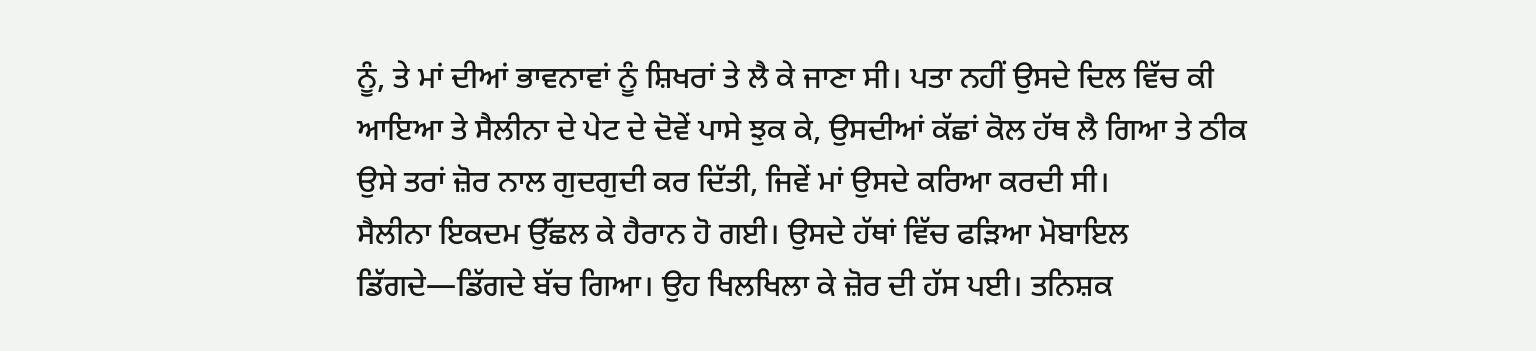ਨੂੰ, ਤੇ ਮਾਂ ਦੀਆਂ ਭਾਵਨਾਵਾਂ ਨੂੰ ਸ਼ਿਖਰਾਂ ਤੇ ਲੈ ਕੇ ਜਾਣਾ ਸੀ। ਪਤਾ ਨਹੀਂ ਉਸਦੇ ਦਿਲ ਵਿੱਚ ਕੀ ਆਇਆ ਤੇ ਸੈਲੀਨਾ ਦੇ ਪੇਟ ਦੇ ਦੋਵੇਂ ਪਾਸੇ ਝੁਕ ਕੇ, ਉਸਦੀਆਂ ਕੱਛਾਂ ਕੋਲ ਹੱਥ ਲੈ ਗਿਆ ਤੇ ਠੀਕ ਉਸੇ ਤਰਾਂ ਜ਼ੋਰ ਨਾਲ ਗੁਦਗੁਦੀ ਕਰ ਦਿੱਤੀ, ਜਿਵੇਂ ਮਾਂ ਉਸਦੇ ਕਰਿਆ ਕਰਦੀ ਸੀ।
ਸੈਲੀਨਾ ਇਕਦਮ ਉੱਛਲ ਕੇ ਹੈਰਾਨ ਹੋ ਗਈ। ਉਸਦੇ ਹੱਥਾਂ ਵਿੱਚ ਫੜਿਆ ਮੋਬਾਇਲ ਡਿੱਗਦੇ—ਡਿੱਗਦੇ ਬੱਚ ਗਿਆ। ਉਹ ਖਿਲਖਿਲਾ ਕੇ ਜ਼ੋਰ ਦੀ ਹੱਸ ਪਈ। ਤਨਿਸ਼ਕ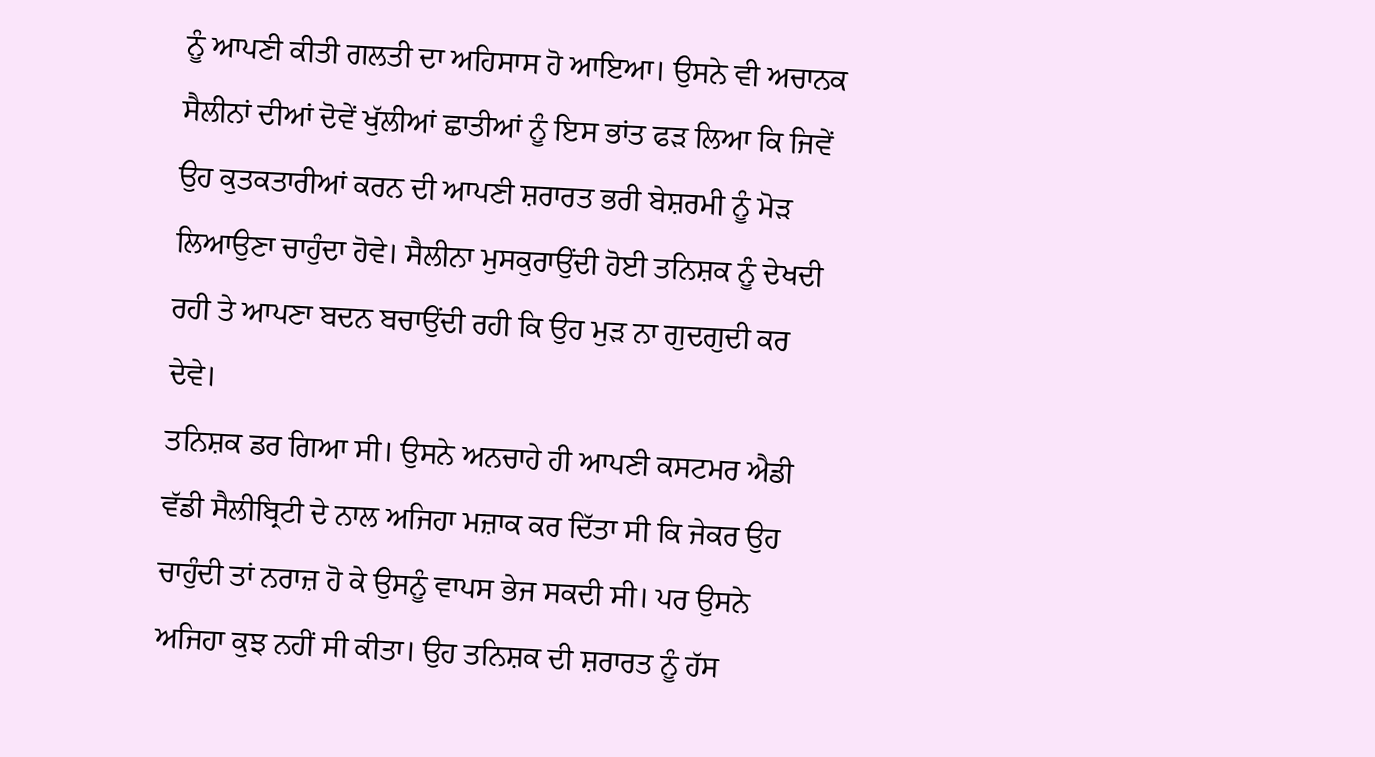ਨੂੰ ਆਪਣੀ ਕੀਤੀ ਗਲਤੀ ਦਾ ਅਹਿਸਾਸ ਹੋ ਆਇਆ। ਉਸਨੇ ਵੀ ਅਚਾਨਕ ਸੈਲੀਨਾਂ ਦੀਆਂ ਦੋਵੇਂ ਖੁੱਲੀਆਂ ਛਾਤੀਆਂ ਨੂੰ ਇਸ ਭਾਂਤ ਫੜ ਲਿਆ ਕਿ ਜਿਵੇਂ ਉਹ ਕੁਤਕਤਾਰੀਆਂ ਕਰਨ ਦੀ ਆਪਣੀ ਸ਼ਰਾਰਤ ਭਰੀ ਬੇਸ਼ਰਮੀ ਨੂੰ ਮੋੜ ਲਿਆਉਣਾ ਚਾਹੁੰਦਾ ਹੋਵੇ। ਸੈਲੀਨਾ ਮੁਸਕੁਰਾਉਂਦੀ ਹੋਈ ਤਨਿਸ਼ਕ ਨੂੰ ਦੇਖਦੀ ਰਹੀ ਤੇ ਆਪਣਾ ਬਦਨ ਬਚਾਉਂਦੀ ਰਹੀ ਕਿ ਉਹ ਮੁੜ ਨਾ ਗੁਦਗੁਦੀ ਕਰ ਦੇਵੇ।
ਤਨਿਸ਼ਕ ਡਰ ਗਿਆ ਸੀ। ਉਸਨੇ ਅਨਚਾਹੇ ਹੀ ਆਪਣੀ ਕਸਟਮਰ ਐਡੀ ਵੱਡੀ ਸੈਲੀਬ੍ਰਿਟੀ ਦੇ ਨਾਲ ਅਜਿਹਾ ਮਜ਼ਾਕ ਕਰ ਦਿੱਤਾ ਸੀ ਕਿ ਜੇਕਰ ਉਹ ਚਾਹੁੰਦੀ ਤਾਂ ਨਰਾਜ਼ ਹੋ ਕੇ ਉਸਨੂੰ ਵਾਪਸ ਭੇਜ ਸਕਦੀ ਸੀ। ਪਰ ਉਸਨੇ ਅਜਿਹਾ ਕੁਝ ਨਹੀਂ ਸੀ ਕੀਤਾ। ਉਹ ਤਨਿਸ਼ਕ ਦੀ ਸ਼ਰਾਰਤ ਨੂੰ ਹੱਸ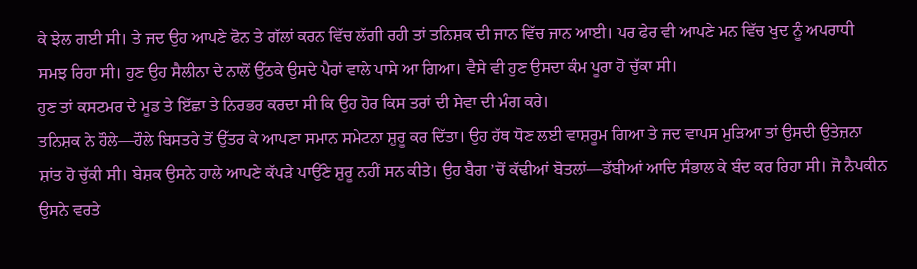ਕੇ ਝੇਲ ਗਈ ਸੀ। ਤੇ ਜਦ ਉਹ ਆਪਣੇ ਫੋਨ ਤੇ ਗੱਲਾਂ ਕਰਨ ਵਿੱਚ ਲੱਗੀ ਰਹੀ ਤਾਂ ਤਨਿਸ਼ਕ ਦੀ ਜਾਨ ਵਿੱਚ ਜਾਨ ਆਈ। ਪਰ ਫੇਰ ਵੀ ਆਪਣੇ ਮਨ ਵਿੱਚ ਖੁਦ ਨੂੰ ਅਪਰਾਧੀ ਸਮਝ ਰਿਹਾ ਸੀ। ਹੁਣ ਉਹ ਸੈਲੀਨਾ ਦੇ ਨਾਲੋਂ ਉੱਠਕੇ ਉਸਦੇ ਪੈਰਾਂ ਵਾਲੇ ਪਾਸੇ ਆ ਗਿਆ। ਵੈਸੇ ਵੀ ਹੁਣ ਉਸਦਾ ਕੰਮ ਪੂਰਾ ਹੋ ਚੁੱਕਾ ਸੀ।
ਹੁਣ ਤਾਂ ਕਸਟਮਰ ਦੇ ਮੂਡ ਤੇ ਇੱਛਾ ਤੇ ਨਿਰਭਰ ਕਰਦਾ ਸੀ ਕਿ ਉਹ ਹੋਰ ਕਿਸ ਤਰਾਂ ਦੀ ਸੇਵਾ ਦੀ ਮੰਗ ਕਰੇ।
ਤਨਿਸ਼ਕ ਨੇ ਹੌਲੇ—ਹੌਲੇ ਬਿਸਤਰੇ ਤੋਂ ਉੱਤਰ ਕੇ ਆਪਣਾ ਸਮਾਨ ਸਮੇਟਨਾ ਸ਼ੁਰੂ ਕਰ ਦਿੱਤਾ। ਉਹ ਹੱਥ ਧੋਣ ਲਈ ਵਾਸ਼ਰੂਮ ਗਿਆ ਤੇ ਜਦ ਵਾਪਸ ਮੁੜਿਆ ਤਾਂ ਉਸਦੀ ਉਤੇਜ਼ਨਾ ਸ਼ਾਂਤ ਹੋ ਚੁੱਕੀ ਸੀ। ਬੇਸ਼ਕ ਉਸਨੇ ਹਾਲੇ ਆਪਣੇ ਕੱਪੜੇ ਪਾਉਂਣੇ ਸ਼ੁਰੂ ਨਹੀਂ ਸਨ ਕੀਤੇ। ਉਹ ਬੈਗ ’ਚੋਂ ਕੱਢੀਆਂ ਬੋਤਲਾਂ—ਡੱਬੀਆਂ ਆਦਿ ਸੰਭਾਲ ਕੇ ਬੰਦ ਕਰ ਰਿਹਾ ਸੀ। ਜੋ ਨੈਪਕੀਨ ਉਸਨੇ ਵਰਤੇ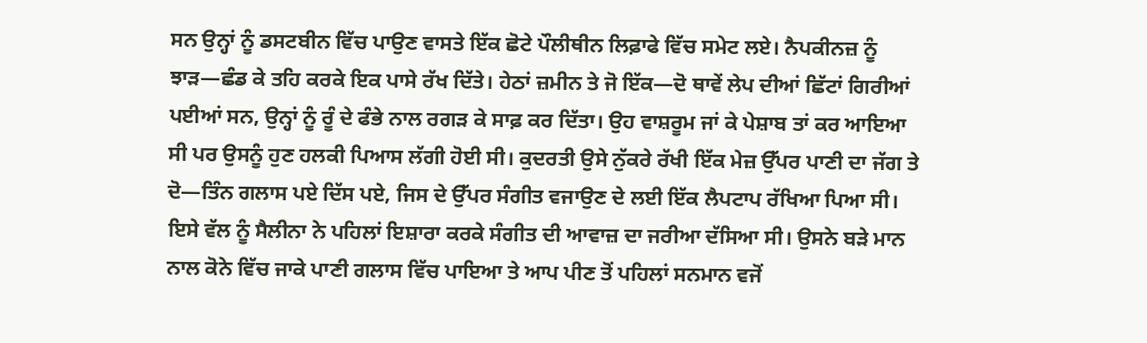ਸਨ ਉਨ੍ਹਾਂ ਨੂੰ ਡਸਟਬੀਨ ਵਿੱਚ ਪਾਉਣ ਵਾਸਤੇ ਇੱਕ ਛੋਟੇ ਪੌਲੀਥੀਨ ਲਿਫ਼ਾਫੇ ਵਿੱਚ ਸਮੇਟ ਲਏ। ਨੈਪਕੀਨਜ਼ ਨੂੰ ਝਾੜ—ਛੰਡ ਕੇ ਤਹਿ ਕਰਕੇ ਇਕ ਪਾਸੇ ਰੱਖ ਦਿੱਤੇ। ਹੇਠਾਂ ਜ਼ਮੀਨ ਤੇ ਜੋ ਇੱਕ—ਦੋ ਥਾਵੇਂ ਲੇਪ ਦੀਆਂ ਛਿੱਟਾਂ ਗਿਰੀਆਂ ਪਈਆਂ ਸਨ, ਉਨ੍ਹਾਂ ਨੂੰ ਰੂੰ ਦੇ ਫੰਭੇ ਨਾਲ ਰਗੜ ਕੇ ਸਾਫ਼ ਕਰ ਦਿੱਤਾ। ਉਹ ਵਾਸ਼ਰੂਮ ਜਾਂ ਕੇ ਪੇਸ਼ਾਬ ਤਾਂ ਕਰ ਆਇਆ ਸੀ ਪਰ ਉਸਨੂੰ ਹੁਣ ਹਲਕੀ ਪਿਆਸ ਲੱਗੀ ਹੋਈ ਸੀ। ਕੁਦਰਤੀ ਉਸੇ ਨੁੱਕਰੇ ਰੱਖੀ ਇੱਕ ਮੇਜ਼ ਉੱਪਰ ਪਾਣੀ ਦਾ ਜੱਗ ਤੇ ਦੋ—ਤਿੰਨ ਗਲਾਸ ਪਏ ਦਿੱਸ ਪਏ, ਜਿਸ ਦੇ ਉੱਪਰ ਸੰਗੀਤ ਵਜਾਉਣ ਦੇ ਲਈ ਇੱਕ ਲੈਪਟਾਪ ਰੱਖਿਆ ਪਿਆ ਸੀ। ਇਸੇ ਵੱਲ ਨੂੰ ਸੈਲੀਨਾ ਨੇ ਪਹਿਲਾਂ ਇਸ਼ਾਰਾ ਕਰਕੇ ਸੰਗੀਤ ਦੀ ਆਵਾਜ਼ ਦਾ ਜਰੀਆ ਦੱਸਿਆ ਸੀ। ਉਸਨੇ ਬੜੇ ਮਾਨ ਨਾਲ ਕੋਨੇ ਵਿੱਚ ਜਾਕੇ ਪਾਣੀ ਗਲਾਸ ਵਿੱਚ ਪਾਇਆ ਤੇ ਆਪ ਪੀਣ ਤੋਂ ਪਹਿਲਾਂ ਸਨਮਾਨ ਵਜੋਂ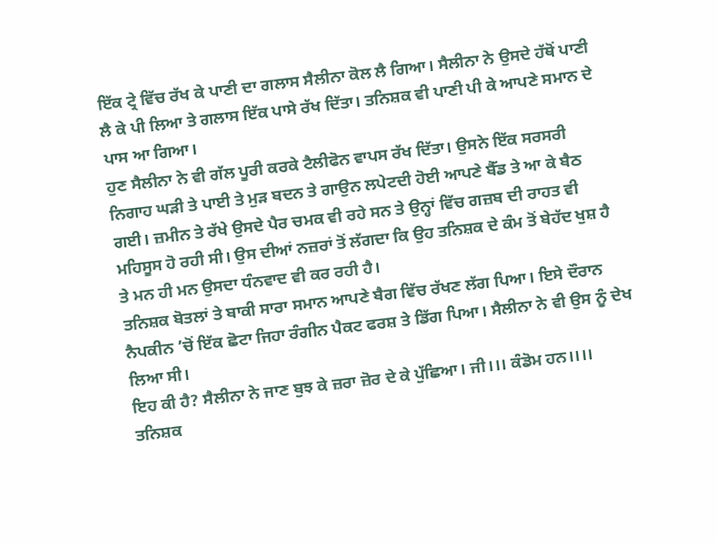ਇੱਕ ਟ੍ਰੇ ਵਿੱਚ ਰੱਖ ਕੇ ਪਾਣੀ ਦਾ ਗਲਾਸ ਸੈਲੀਨਾ ਕੋਲ ਲੈ ਗਿਆ। ਸੈਲੀਨਾ ਨੇ ਉਸਦੇ ਹੱਥੋਂ ਪਾਣੀ ਲੈ ਕੇ ਪੀ ਲਿਆ ਤੇ ਗਲਾਸ ਇੱਕ ਪਾਸੇ ਰੱਖ ਦਿੱਤਾ। ਤਨਿਸ਼ਕ ਵੀ ਪਾਣੀ ਪੀ ਕੇ ਆਪਣੇ ਸਮਾਨ ਦੇ ਪਾਸ ਆ ਗਿਆ।
ਹੁਣ ਸੈਲੀਨਾ ਨੇ ਵੀ ਗੱਲ ਪੂਰੀ ਕਰਕੇ ਟੈਲੀਫੋਨ ਵਾਪਸ ਰੱਖ ਦਿੱਤਾ। ਉਸਨੇ ਇੱਕ ਸਰਸਰੀ ਨਿਗਾਹ ਘੜੀ ਤੇ ਪਾਈ ਤੇ ਮੁੜ ਬਦਨ ਤੇ ਗਾਉਨ ਲਪੇਟਦੀ ਹੋਈ ਆਪਣੇ ਬੈੱਡ ਤੇ ਆ ਕੇ ਬੈਠ ਗਈ। ਜ਼ਮੀਨ ਤੇ ਰੱਖੇ ਉਸਦੇ ਪੈਰ ਚਮਕ ਵੀ ਰਹੇ ਸਨ ਤੇ ਉਨ੍ਹਾਂ ਵਿੱਚ ਗਜ਼ਬ ਦੀ ਰਾਹਤ ਵੀ ਮਹਿਸੂਸ ਹੋ ਰਹੀ ਸੀ। ਉਸ ਦੀਆਂ ਨਜ਼ਰਾਂ ਤੋਂ ਲੱਗਦਾ ਕਿ ਉਹ ਤਨਿਸ਼ਕ ਦੇ ਕੰਮ ਤੋਂ ਬੇਹੱਦ ਖੁਸ਼ ਹੈ ਤੇ ਮਨ ਹੀ ਮਨ ਉਸਦਾ ਧੰਨਵਾਦ ਵੀ ਕਰ ਰਹੀ ਹੈ।
ਤਨਿਸ਼ਕ ਬੋਤਲਾਂ ਤੇ ਬਾਕੀ ਸਾਰਾ ਸਮਾਨ ਆਪਣੇ ਬੈਗ ਵਿੱਚ ਰੱਖਣ ਲੱਗ ਪਿਆ। ਇਸੇ ਦੌਰਾਨ ਨੈਪਕੀਨ ’ਚੋਂ ਇੱਕ ਛੋਟਾ ਜਿਹਾ ਰੰਗੀਨ ਪੈਕਟ ਫਰਸ਼ ਤੇ ਡਿੱਗ ਪਿਆ। ਸੈਲੀਨਾ ਨੇ ਵੀ ਉਸ ਨੂੰ ਦੇਖ ਲਿਆ ਸੀ।
ਇਹ ਕੀ ਹੈ? ਸੈਲੀਨਾ ਨੇ ਜਾਣ ਬੁਝ ਕੇ ਜ਼ਰਾ ਜ਼ੋਰ ਦੇ ਕੇ ਪੁੱਛਿਆ। ਜੀ।।। ਕੰਡੋਮ ਹਨ।।।। ਤਨਿਸ਼ਕ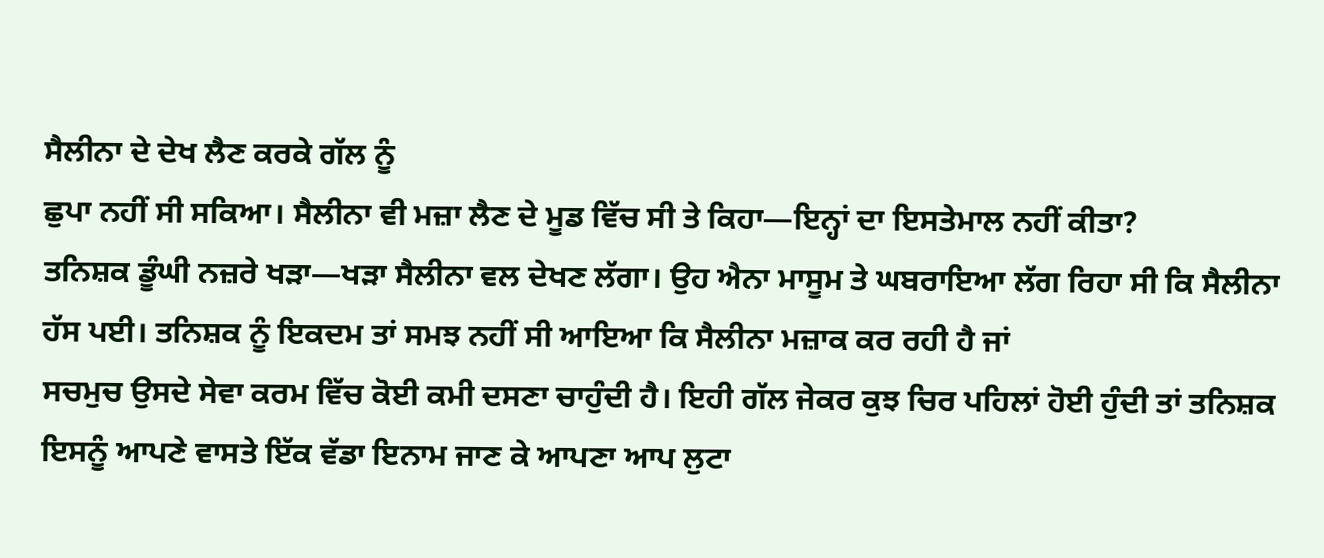ਸੈਲੀਨਾ ਦੇ ਦੇਖ ਲੈਣ ਕਰਕੇ ਗੱਲ ਨੂੰ
ਛੁਪਾ ਨਹੀਂ ਸੀ ਸਕਿਆ। ਸੈਲੀਨਾ ਵੀ ਮਜ਼ਾ ਲੈਣ ਦੇ ਮੂਡ ਵਿੱਚ ਸੀ ਤੇ ਕਿਹਾ—ਇਨ੍ਹਾਂ ਦਾ ਇਸਤੇਮਾਲ ਨਹੀਂ ਕੀਤਾ?
ਤਨਿਸ਼ਕ ਡੂੰਘੀ ਨਜ਼ਰੇ ਖੜਾ—ਖੜਾ ਸੈਲੀਨਾ ਵਲ ਦੇਖਣ ਲੱਗਾ। ਉਹ ਐਨਾ ਮਾਸੂਮ ਤੇ ਘਬਰਾਇਆ ਲੱਗ ਰਿਹਾ ਸੀ ਕਿ ਸੈਲੀਨਾ ਹੱਸ ਪਈ। ਤਨਿਸ਼ਕ ਨੂੰ ਇਕਦਮ ਤਾਂ ਸਮਝ ਨਹੀਂ ਸੀ ਆਇਆ ਕਿ ਸੈਲੀਨਾ ਮਜ਼ਾਕ ਕਰ ਰਹੀ ਹੈ ਜਾਂ
ਸਚਮੁਚ ਉਸਦੇ ਸੇਵਾ ਕਰਮ ਵਿੱਚ ਕੋਈ ਕਮੀ ਦਸਣਾ ਚਾਹੁੰਦੀ ਹੈ। ਇਹੀ ਗੱਲ ਜੇਕਰ ਕੁਝ ਚਿਰ ਪਹਿਲਾਂ ਹੋਈ ਹੁੰਦੀ ਤਾਂ ਤਨਿਸ਼ਕ ਇਸਨੂੰ ਆਪਣੇ ਵਾਸਤੇ ਇੱਕ ਵੱਡਾ ਇਨਾਮ ਜਾਣ ਕੇ ਆਪਣਾ ਆਪ ਲੁਟਾ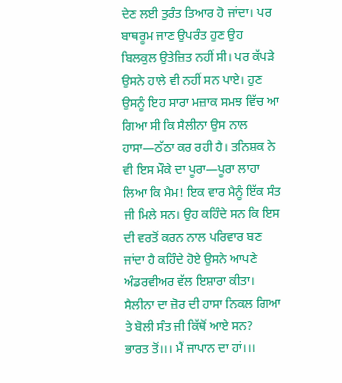ਦੇਣ ਲਈ ਤੁਰੰਤ ਤਿਆਰ ਹੋ ਜਾਂਦਾ। ਪਰ ਬਾਥਰੂਮ ਜਾਣ ਉਪਰੰਤ ਹੁਣ ਉਹ ਬਿਲਕੁਲ ਉਤੇਜ਼ਿਤ ਨਹੀਂ ਸੀ। ਪਰ ਕੱਪੜੇ ਉਸਨੇ ਹਾਲੇ ਵੀ ਨਹੀਂ ਸਨ ਪਾਏ। ਹੁਣ ਉਸਨੂੰ ਇਹ ਸਾਰਾ ਮਜ਼ਾਕ ਸਮਝ ਵਿੱਚ ਆ ਗਿਆ ਸੀ ਕਿ ਸੈਲੀਨਾ ਉਸ ਨਾਲ ਹਾਸਾ—ਠੱਠਾ ਕਰ ਰਹੀ ਹੈ। ਤਨਿਸ਼ਕ ਨੇ ਵੀ ਇਸ ਮੌਕੇ ਦਾ ਪੂਰਾ—ਪੂਰਾ ਲਾਹਾ ਲਿਆ ਕਿ ਮੈਮ! ਇਕ ਵਾਰ ਮੈਨੂੰ ਇੱਕ ਸੰਤ ਜੀ ਮਿਲੇ ਸਨ। ਉਹ ਕਹਿੰਦੇ ਸਨ ਕਿ ਇਸ ਦੀ ਵਰਤੋਂ ਕਰਨ ਨਾਲ ਪਰਿਵਾਰ ਬਣ ਜਾਂਦਾ ਹੈ ਕਹਿੰਦੇ ਹੋਏ ਉਸਨੇ ਆਪਣੇ ਅੰਡਰਵੀਅਰ ਵੱਲ ਇਸ਼ਾਰਾ ਕੀਤਾ।
ਸੈਲੀਨਾ ਦਾ ਜ਼ੋਰ ਦੀ ਹਾਸਾ ਨਿਕਲ ਗਿਆ ਤੇ ਬੋਲੀ ਸੰਤ ਜੀ ਕਿੱਥੋਂ ਆਏ ਸਨ?
ਭਾਰਤ ਤੋਂ।।। ਮੈਂ ਜਾਪਾਨ ਦਾ ਹਾਂ।।।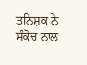ਤਨਿਸ਼ਕ ਨੇ ਸੰਕੋਚ ਨਾਲ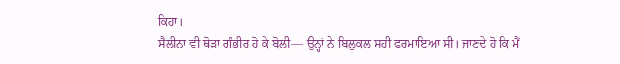ਕਿਹਾ।
ਸੈਲੀਨਾ ਵੀ ਥੋੜਾ ਗੰਭੀਰ ਹੋ ਕੇ ਬੋਲੀ— ਉਨ੍ਹਾਂ ਨੇ ਬਿਲੁਕਲ ਸਹੀ ਫਰਮਾਇਆ ਸੀ। ਜਾਣਦੇ ਹੋ ਕਿ ਮੈਂ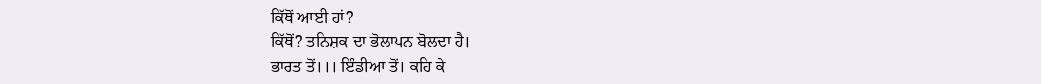ਕਿੱਥੋਂ ਆਈ ਹਾਂ?
ਕਿੱਥੋਂ? ਤਨਿਸ਼ਕ ਦਾ ਭੋਲਾਪਨ ਬੋਲਦਾ ਹੈ।
ਭਾਰਤ ਤੋਂ।।। ਇੰਡੀਆ ਤੋਂ। ਕਹਿ ਕੇ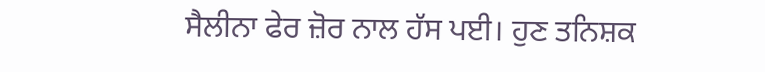ਸੈਲੀਨਾ ਫੇਰ ਜ਼ੋਰ ਨਾਲ ਹੱਸ ਪਈ। ਹੁਣ ਤਨਿਸ਼ਕ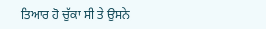ਤਿਆਰ ਹੋ ਚੁੱਕਾ ਸੀ ਤੇ ਉਸਨੇ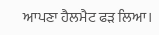ਆਪਣਾ ਹੈਲਮੈਟ ਫੜ ਲਿਆ।